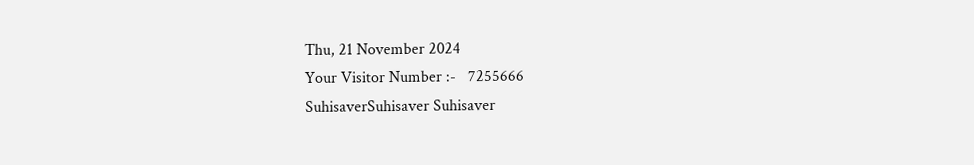Thu, 21 November 2024
Your Visitor Number :-   7255666
SuhisaverSuhisaver Suhisaver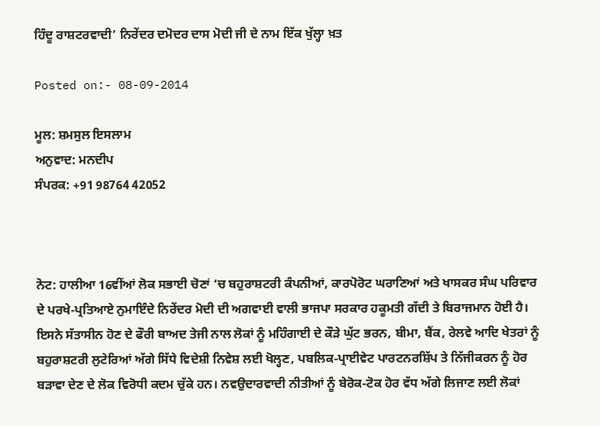ਹਿੰਦੂ ਰਾਸ਼ਟਰਵਾਦੀ’ ਨਿਰੇਂਦਰ ਦਮੋਦਰ ਦਾਸ ਮੋਦੀ ਜੀ ਦੇ ਨਾਮ ਇੱਕ ਖੁੱਲ੍ਹਾ ਖ਼ਤ

Posted on:- 08-09-2014

ਮੂਲ: ਸ਼ਮਸੁਲ ਇਸਲਾਮ
ਅਨੁਵਾਦ: ਮਨਦੀਪ
ਸੰਪਰਕ: +91 98764 42052



ਨੋਟ: ਹਾਲੀਆ 16ਵੀਂਆਂ ਲੋਕ ਸਭਾਈ ਚੋਣਾਂ ‘ਚ ਬਹੁਰਾਸ਼ਟਰੀ ਕੰਪਨੀਆਂ, ਕਾਰਪੋਰੋਟ ਘਰਾਣਿਆਂ ਅਤੇ ਖਾਸਕਰ ਸੰਘ ਪਰਿਵਾਰ ਦੇ ਪਰਖੇ-ਪ੍ਰਤਿਆਏ ਨੁਮਾਇੰਦੇ ਨਿਰੇਂਦਰ ਮੋਦੀ ਦੀ ਅਗਵਾਈ ਵਾਲੀ ਭਾਜਪਾ ਸਰਕਾਰ ਹਕੂਮਤੀ ਗੱਦੀ ਤੇ ਬਿਰਾਜਮਾਨ ਹੋਈ ਹੈ। ਇਸਨੇ ਸੱਤਾਸੀਨ ਹੋਣ ਦੇ ਫੌਰੀ ਬਾਅਦ ਤੇਜੀ ਨਾਲ ਲੋਕਾਂ ਨੂੰ ਮਹਿੰਗਾਈ ਦੇ ਕੌੜੇ ਘੁੱਟ ਭਰਨ, ਬੀਮਾ, ਬੈਂਕ, ਰੇਲਵੇ ਆਦਿ ਖੇਤਰਾਂ ਨੂੰ ਬਹੁਰਾਸ਼ਟਰੀ ਲੁਟੇਰਿਆਂ ਅੱਗੇ ਸਿੱਧੇ ਵਿਦੇਸ਼ੀ ਨਿਵੇਸ਼ ਲਈ ਖੋਲ੍ਹਣ, ਪਬਲਿਕ-ਪ੍ਰਾਈਵੇਟ ਪਾਰਟਨਰਸ਼ਿੱਪ ਤੇ ਨਿੱਜੀਕਰਨ ਨੂੰ ਹੋਰ ਬੜਾਵਾ ਦੇਣ ਦੇ ਲੋਕ ਵਿਰੋਧੀ ਕਦਮ ਚੁੱਕੇ ਹਨ। ਨਵਉਦਾਰਵਾਦੀ ਨੀਤੀਆਂ ਨੂੰ ਬੇਰੋਕ-ਟੋਕ ਹੋਰ ਵੱਧ ਅੱਗੇ ਲਿਜਾਣ ਲਈ ਲੋਕਾਂ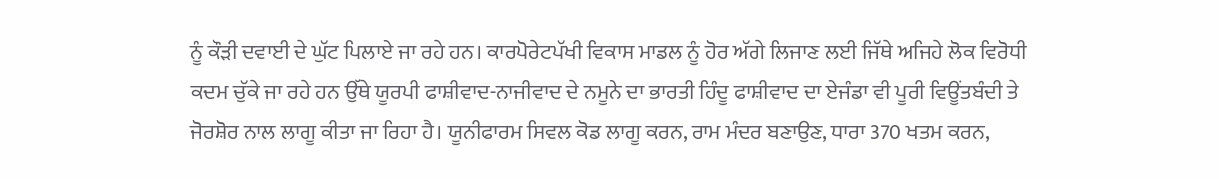ਨੂੰ ਕੌੜੀ ਦਵਾਈ ਦੇ ਘੁੱਟ ਪਿਲਾਏ ਜਾ ਰਹੇ ਹਨ। ਕਾਰਪੋਰੇਟਪੱਖੀ ਵਿਕਾਸ ਮਾਡਲ ਨੂੰ ਹੋਰ ਅੱਗੇ ਲਿਜਾਣ ਲਈ ਜਿੱਥੇ ਅਜਿਹੇ ਲੋਕ ਵਿਰੋਧੀ ਕਦਮ ਚੁੱਕੇ ਜਾ ਰਹੇ ਹਨ ਉੱਥੇ ਯੂਰਪੀ ਫਾਸ਼ੀਵਾਦ-ਨਾਜੀਵਾਦ ਦੇ ਨਮੂਨੇ ਦਾ ਭਾਰਤੀ ਹਿੰਦੂ ਫਾਸ਼ੀਵਾਦ ਦਾ ਏਜੰਡਾ ਵੀ ਪੂਰੀ ਵਿਊਂਤਬੰਦੀ ਤੇ ਜੋਰਸ਼ੋਰ ਨਾਲ ਲਾਗੂ ਕੀਤਾ ਜਾ ਰਿਹਾ ਹੈ। ਯੂਨੀਫਾਰਮ ਸਿਵਲ ਕੋਡ ਲਾਗੂ ਕਰਨ, ਰਾਮ ਮੰਦਰ ਬਣਾਉਣ, ਧਾਰਾ 370 ਖਤਮ ਕਰਨ,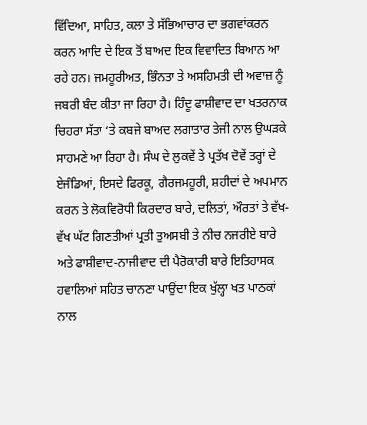ਵਿੱਦਿਆ, ਸਾਹਿਤ, ਕਲਾ ਤੇ ਸੱਭਿਆਚਾਰ ਦਾ ਭਗਵਾਂਕਰਨ ਕਰਨ ਆਦਿ ਦੇ ਇਕ ਤੋਂ ਬਾਅਦ ਇਕ ਵਿਵਾਦਿਤ ਬਿਆਨ ਆ ਰਹੇ ਹਨ। ਜਮਹੂਰੀਅਤ, ਭਿੰਨਤਾ ਤੇ ਅਸਹਿਮਤੀ ਦੀ ਅਵਾਜ਼ ਨੂੰ ਜਬਰੀ ਬੰਦ ਕੀਤਾ ਜਾ ਰਿਹਾ ਹੈ। ਹਿੰਦੂ ਫਾਸ਼ੀਵਾਦ ਦਾ ਖਤਰਨਾਕ ਚਿਹਰਾ ਸੱਤਾ ‘ਤੇ ਕਬਜੇ ਬਾਅਦ ਲਗਾਤਾਰ ਤੇਜੀ ਨਾਲ ਉਘੜਕੇ ਸਾਹਮਣੇ ਆ ਰਿਹਾ ਹੈ। ਸੰਘ ਦੇ ਲੁਕਵੇਂ ਤੇ ਪ੍ਰਤੱਖ ਦੋਵੇਂ ਤਰ੍ਹਾਂ ਦੇ ਏਜੰਡਿਆਂ, ਇਸਦੇ ਫਿਰਕੂ, ਗੈਰਜਮਹੂਰੀ, ਸ਼ਹੀਦਾਂ ਦੇ ਅਪਮਾਨ ਕਰਨ ਤੇ ਲੋਕਵਿਰੋਧੀ ਕਿਰਦਾਰ ਬਾਰੇ, ਦਲਿਤਾਂ, ਔਰਤਾਂ ਤੇ ਵੱਖ-ਵੱਖ ਘੱਟ ਗਿਣਤੀਆਂ ਪ੍ਰਤੀ ਤੁਅਸਬੀ ਤੇ ਨੀਚ ਨਜਰੀਏ ਬਾਰੇ ਅਤੇ ਫਾਸ਼ੀਵਾਦ-ਨਾਜੀਵਾਦ ਦੀ ਪੈਰੋਕਾਰੀ ਬਾਰੇ ਇਤਿਹਾਸਕ ਹਵਾਲਿਆਂ ਸਹਿਤ ਚਾਨਣਾ ਪਾਉਂਦਾ ਇਕ ਖੁੱਲ੍ਹਾ ਖਤ ਪਾਠਕਾਂ ਨਾਲ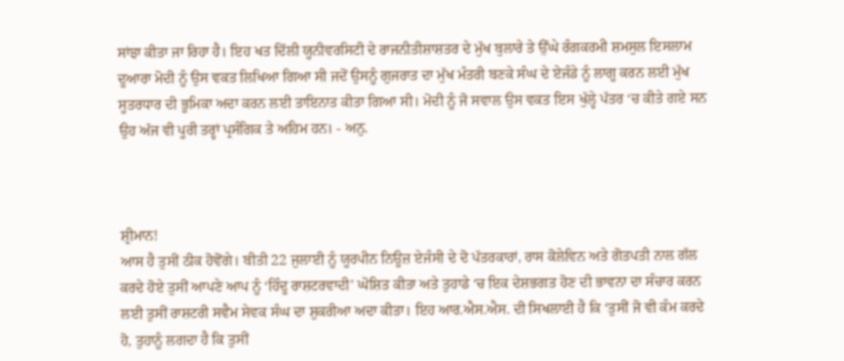ਸਾਂਝਾ ਕੀਤਾ ਜਾ ਰਿਹਾ ਹੈ। ਇਹ ਖਤ ਦਿੱਲੀ ਯੂਨੀਵਰਸਿਟੀ ਦੇ ਰਾਜਨੀਤੀਸ਼ਾਸ਼ਤਰ ਦੇ ਮੁੱਖ ਬੁਲਾਰੇ ਤੇ ਉੱਘੇ ਰੰਗਕਰਮੀ ਸ਼ਮਸੁਲ ਇਸਲਾਮ ਦੂਆਰਾ ਮੋਦੀ ਨੂੰ ਉਸ ਵਕਤ ਲਿਖਿਆ ਗਿਆ ਸੀ ਜਦੋਂ ਉਸਨੂੰ ਗੁਜਰਾਤ ਦਾ ਮੁੱਖ ਮੰਤਰੀ ਬਣਕੇ ਸੰਘ ਦੇ ਏਜੰਡੇ ਨੂੰ ਲਾਗੂ ਕਰਨ ਲਈ ਮੁੱਖ ਸੂਤਰਧਾਰ ਦੀ ਭੂਮਿਕਾ ਅਦਾ ਕਰਨ ਲਈ ਤਾਇਨਾਤ ਕੀਤਾ ਗਿਆ ਸੀ। ਮੋਦੀ ਨੂੰ ਜੋ ਸਵਾਲ ਉਸ ਵਕਤ ਇਸ ਖੁੱਲ੍ਹੇ ਪੱਤਰ ‘ਚ ਕੀਤੇ ਗਏ ਸਨ ਉਹ ਅੱਜ ਵੀ ਪੂਰੀ ਤਰ੍ਹਾਂ ਪ੍ਰਸੰਗਿਕ ਤੇ ਅਹਿਮ ਹਨ। - ਅਨੁ.



ਸ਼੍ਰੀਮਾਨ!
ਆਸ ਹੈ ਤੁਸੀਂ ਠੀਕ ਹੋਵੋਂਗੇ। ਬੀਤੀ 22 ਜੁਲਾਈ ਨੂੰ ਯੂਰਪੀਨ ਨਿਊਜ਼ ਏਜੰਸੀ ਦੇ ਦੋ ਪੱਤਰਕਾਰਾਂ, ਰਾਸ ਕੋਲੇਵਿਨ ਅਤੇ ਗੋਤਪਤੀ ਨਾਲ ਗੱਲ ਕਰਦੇ ਹੋਏ ਤੁਸੀਂ ਆਪਣੇ ਆਪ ਨੂੰ ‘ਹਿੰਦੂ ਰਾਸ਼ਟਰਵਾਦੀ’ ਘੋਸ਼ਿਤ ਕੀਤਾ ਅਤੇ ਤੁਹਾਡੇ ‘ਚ ਇਕ ਦੇਸ਼ਭਗਤ ਹੋਣ ਦੀ ਭਾਵਨਾ ਦਾ ਸੰਚਾਰ ਕਰਨ ਲਈ ਤੁਸੀਂ ਰਾਸ਼ਟਰੀ ਸਵੈਮ ਸੇਵਕ ਸੰਘ ਦਾ ਸ਼ੁਕਰੀਆ ਅਦਾ ਕੀਤਾ। ਇਹ ਆਰ.ਐਸ.ਐਸ. ਦੀ ਸਿਖਲਾਈ ਹੈ ਕਿ ‘ਤੁਸੀਂ ਜੋ ਵੀ ਕੰਮ ਕਰਦੇ ਹੋ, ਤੁਹਾਨੂੰ ਲਗਦਾ ਹੈ ਕਿ ਤੁਸੀਂ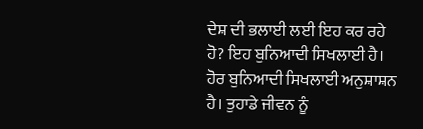ਦੇਸ਼ ਦੀ ਭਲਾਈ ਲਈ ਇਹ ਕਰ ਰਹੇ ਹੋ? ਇਹ ਬੁਨਿਆਦੀ ਸਿਖਲਾਈ ਹੈ। ਹੋਰ ਬੁਨਿਆਦੀ ਸਿਖਲਾਈ ਅਨੁਸ਼ਾਸ਼ਨ ਹੈ। ਤੁਹਾਡੇ ਜੀਵਨ ਨੂੰ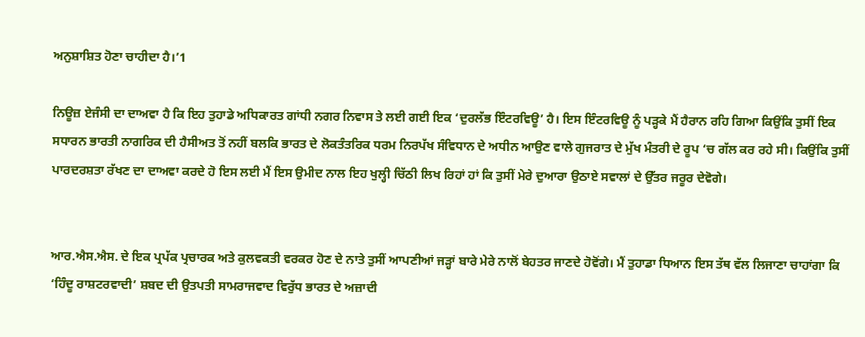ਅਨੁਸ਼ਾਸ਼ਿਤ ਹੋਣਾ ਚਾਹੀਦਾ ਹੈ।’1

ਨਿਊਜ਼ ਏਜੰਸੀ ਦਾ ਦਾਅਵਾ ਹੈ ਕਿ ਇਹ ਤੁਹਾਡੇ ਅਧਿਕਾਰਤ ਗਾਂਧੀ ਨਗਰ ਨਿਵਾਸ ਤੇ ਲਈ ਗਈ ਇਕ ‘ਦੁਰਲੱਭ ਇੰਟਰਵਿਊ’ ਹੈ। ਇਸ ਇੰਟਰਵਿਊ ਨੂੰ ਪੜ੍ਹਕੇ ਮੈਂ ਹੈਰਾਨ ਰਹਿ ਗਿਆ ਕਿਉਂਕਿ ਤੁਸੀਂ ਇਕ ਸਧਾਰਨ ਭਾਰਤੀ ਨਾਗਰਿਕ ਦੀ ਹੈਸੀਅਤ ਤੋਂ ਨਹੀਂ ਬਲਕਿ ਭਾਰਤ ਦੇ ਲੋਕਤੰਤਰਿਕ ਧਰਮ ਨਿਰਪੱਖ ਸੰਵਿਧਾਨ ਦੇ ਅਧੀਨ ਆਉਣ ਵਾਲੇ ਗੁਜਰਾਤ ਦੇ ਮੁੱਖ ਮੰਤਰੀ ਦੇ ਰੂਪ ‘ਚ ਗੱਲ ਕਰ ਰਹੇ ਸੀ। ਕਿਉਂਕਿ ਤੁਸੀਂ ਪਾਰਦਰਸ਼ਤਾ ਰੱਖਣ ਦਾ ਦਾਅਵਾ ਕਰਦੇ ਹੋ ਇਸ ਲਈ ਮੈਂ ਇਸ ਉਮੀਦ ਨਾਲ ਇਹ ਖੁਲ੍ਹੀ ਚਿੱਠੀ ਲਿਖ ਰਿਹਾਂ ਹਾਂ ਕਿ ਤੁਸੀਂ ਮੇਰੇ ਦੁਆਰਾ ਉਠਾਏ ਸਵਾਲਾਂ ਦੇ ਉੱਤਰ ਜਰੂਰ ਦੇਵੋਗੇ।


ਆਰ.ਐਸ.ਐਸ. ਦੇ ਇਕ ਪ੍ਰਪੱਕ ਪ੍ਰਚਾਰਕ ਅਤੇ ਕੁਲਵਕਤੀ ਵਰਕਰ ਹੋਣ ਦੇ ਨਾਤੇ ਤੁਸੀਂ ਆਪਣੀਆਂ ਜੜ੍ਹਾਂ ਬਾਰੇ ਮੇਰੇ ਨਾਲੋਂ ਬੇਹਤਰ ਜਾਣਦੇ ਹੋਵੋਂਗੇ। ਮੈਂ ਤੁਹਾਡਾ ਧਿਆਨ ਇਸ ਤੱਥ ਵੱਲ ਲਿਜਾਣਾ ਚਾਹਾਂਗਾ ਕਿ ‘ਹਿੰਦੂ ਰਾਸ਼ਟਰਵਾਦੀ’ ਸ਼ਬਦ ਦੀ ਉਤਪਤੀ ਸਾਮਰਾਜਵਾਦ ਵਿਰੁੱਧ ਭਾਰਤ ਦੇ ਅਜ਼ਾਦੀ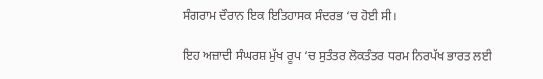ਸੰਗਰਾਮ ਦੌਰਾਨ ਇਕ ਇਤਿਹਾਸਕ ਸੰਦਰਭ ‘ਚ ਹੋਈ ਸੀ।

ਇਹ ਅਜ਼ਾਦੀ ਸੰਘਰਸ਼ ਮੁੱਖ ਰੂਪ ‘ਚ ਸੁਤੰਤਰ ਲੋਕਤੰਤਰ ਧਰਮ ਨਿਰਪੱਖ ਭਾਰਤ ਲਈ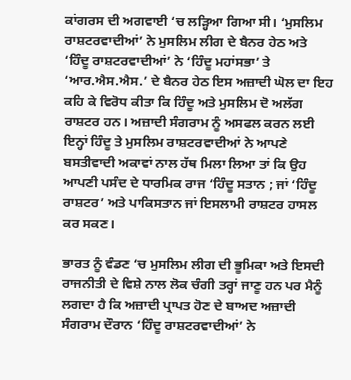ਕਾਂਗਰਸ ਦੀ ਅਗਵਾਈ ‘ਚ ਲੜ੍ਹਿਆ ਗਿਆ ਸੀ। ‘ਮੁਸਲਿਮ ਰਾਸ਼ਟਰਵਾਦੀਆਂ’ ਨੇ ਮੁਸਲਿਮ ਲੀਗ ਦੇ ਬੈਨਰ ਹੇਠ ਅਤੇ ‘ਹਿੰਦੂ ਰਾਸ਼ਟਰਵਾਦੀਆਂ’ ਨੇ ‘ਹਿੰਦੂ ਮਹਾਂਸਭਾ’ ਤੇ ‘ਆਰ.ਐਸ.ਐਸ.’ ਦੇ ਬੈਨਰ ਹੇਠ ਇਸ ਅਜ਼ਾਦੀ ਘੋਲ ਦਾ ਇਹ ਕਹਿ ਕੇ ਵਿਰੋਧ ਕੀਤਾ ਕਿ ਹਿੰਦੂ ਅਤੇ ਮੁਸਲਿਮ ਦੋ ਅਲੱਗ ਰਾਸ਼ਟਰ ਹਨ। ਅਜ਼ਾਦੀ ਸੰਗਰਾਮ ਨੂੰ ਅਸਫਲ ਕਰਨ ਲਈ ਇਨ੍ਹਾਂ ਹਿੰਦੂ ਤੇ ਮੁਸਲਿਮ ਰਾਸ਼ਟਰਵਾਦੀਆਂ ਨੇ ਆਪਣੇ ਬਸਤੀਵਾਦੀ ਅਕਾਵਾਂ ਨਾਲ ਹੱਥ ਮਿਲਾ ਲਿਆ ਤਾਂ ਕਿ ਉਹ ਆਪਣੀ ਪਸੰਦ ਦੇ ਧਾਰਮਿਕ ਰਾਜ ‘ਹਿੰਦੂ ਸਤਾਨ ; ਜਾਂ ‘ਹਿੰਦੂ ਰਾਸ਼ਟਰ’ ਅਤੇ ਪਾਕਿਸਤਾਨ ਜਾਂ ਇਸਲਾਮੀ ਰਾਸ਼ਟਰ ਹਾਸਲ ਕਰ ਸਕਣ।

ਭਾਰਤ ਨੂੰ ਵੰਡਣ ‘ਚ ਮੁਸਲਿਮ ਲੀਗ ਦੀ ਭੂਮਿਕਾ ਅਤੇ ਇਸਦੀ ਰਾਜਨੀਤੀ ਦੇ ਵਿਸ਼ੇ ਨਾਲ ਲੋਕ ਚੰਗੀ ਤਰ੍ਹਾਂ ਜਾਣੂ ਹਨ ਪਰ ਮੈਨੂੰ ਲਗਦਾ ਹੈ ਕਿ ਅਜ਼ਾਦੀ ਪ੍ਰਾਪਤ ਹੋਣ ਦੇ ਬਾਅਦ ਅਜ਼ਾਦੀ ਸੰਗਰਾਮ ਦੌਰਾਨ ‘ਹਿੰਦੂ ਰਾਸ਼ਟਰਵਾਦੀਆਂ’ ਨੇ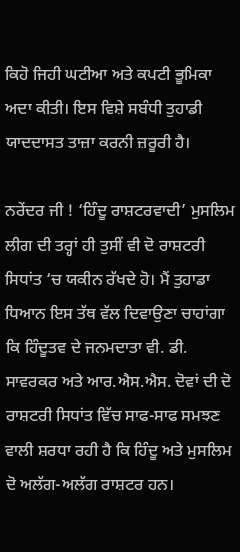ਕਿਹੋ ਜਿਹੀ ਘਟੀਆ ਅਤੇ ਕਪਟੀ ਭੂਮਿਕਾ ਅਦਾ ਕੀਤੀ। ਇਸ ਵਿਸ਼ੇ ਸਬੰਧੀ ਤੁਹਾਡੀ ਯਾਦਦਾਸਤ ਤਾਜ਼ਾ ਕਰਨੀ ਜ਼ਰੂਰੀ ਹੈ।

ਨਰੇਂਦਰ ਜੀ ! ‘ਹਿੰਦੂ ਰਾਸ਼ਟਰਵਾਦੀ’ ਮੁਸਲਿਮ ਲੀਗ ਦੀ ਤਰ੍ਹਾਂ ਹੀ ਤੁਸੀਂ ਵੀ ਦੋ ਰਾਸ਼ਟਰੀ ਸਿਧਾਂਤ ‘ਚ ਯਕੀਨ ਰੱਖਦੇ ਹੋ। ਮੈਂ ਤੁਹਾਡਾ ਧਿਆਨ ਇਸ ਤੱਥ ਵੱਲ ਦਿਵਾਉਣਾ ਚਾਹਾਂਗਾ ਕਿ ਹਿੰਦੂਤਵ ਦੇ ਜਨਮਦਾਤਾ ਵੀ. ਡੀ. ਸਾਵਰਕਰ ਅਤੇ ਆਰ.ਐਸ.ਐਸ. ਦੋਵਾਂ ਦੀ ਦੋ ਰਾਸ਼ਟਰੀ ਸਿਧਾਂਤ ਵਿੱਚ ਸਾਫ-ਸਾਫ ਸਮਝਣ ਵਾਲੀ ਸ਼ਰਧਾ ਰਹੀ ਹੈ ਕਿ ਹਿੰਦੂ ਅਤੇ ਮੁਸਲਿਮ ਦੋ ਅਲੱਗ-ਅਲੱਗ ਰਾਸ਼ਟਰ ਹਨ।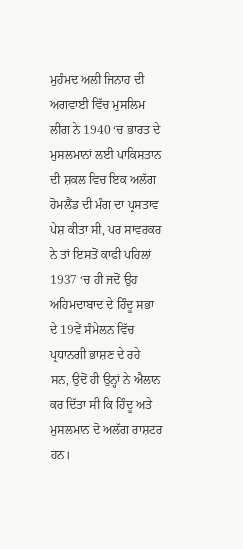ਮੁਹੰਮਦ ਅਲੀ ਜਿਨਾਹ ਦੀ ਅਗਵਾਈ ਵਿੱਚ ਮੁਸਲਿਮ ਲੀਗ ਨੇ 1940 ‘ਚ ਭਾਰਤ ਦੇ ਮੁਸਲਮਾਨਾਂ ਲਈ ਪਾਕਿਸਤਾਨ ਦੀ ਸ਼ਕਲ ਵਿਚ ਇਕ ਅਲੱਗ ਹੋਮਲੈਂਡ ਦੀ ਮੰਗ ਦਾ ਪ੍ਰਸਤਾਵ ਪੇਸ਼ ਕੀਤਾ ਸੀ, ਪਰ ਸਾਵਰਕਰ ਨੇ ਤਾਂ ਇਸਤੋਂ ਕਾਫੀ ਪਹਿਲਾਂ 1937 ‘ਚ ਹੀ ਜਦੋਂ ਉਹ ਅਹਿਮਦਾਬਾਦ ਦੇ ਹਿੰਦੂ ਸਭਾ ਦੇ 19ਵੇਂ ਸੰਮੇਲਨ ਵਿੱਚ ਪ੍ਰਧਾਨਗੀ ਭਾਸ਼ਣ ਦੇ ਰਹੇ ਸਨ, ਉਦੋਂ ਹੀ ਉਨ੍ਹਾਂ ਨੇ ਐਲਾਨ ਕਰ ਦਿੱਤਾ ਸੀ ਕਿ ਹਿੰਦੂ ਅਤੇ ਮੁਸਲਮਾਨ ਦੋ ਅਲੱਗ ਰਾਸ਼ਟਰ ਹਨ।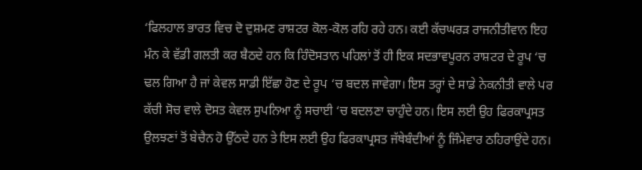‘ਫਿਲਹਾਲ ਭਾਰਤ ਵਿਚ ਦੋ ਦੁਸ਼ਮਣ ਰਾਸ਼ਟਰ ਕੋਲ-ਕੋਲ ਰਹਿ ਰਹੇ ਹਨ। ਕਈ ਕੱਚਘਰੜ ਰਾਜਨੀਤੀਵਾਨ ਇਹ ਮੰਨ ਕੇ ਵੱਡੀ ਗਲਤੀ ਕਰ ਬੈਠਦੇ ਹਨ ਕਿ ਹਿੰਦੋਸਤਾਨ ਪਹਿਲਾਂ ਤੋਂ ਹੀ ਇਕ ਸਦਭਾਵਪੂਰਨ ਰਾਸ਼ਟਰ ਦੇ ਰੂਪ ‘ਚ ਢਲ ਗਿਆ ਹੈ ਜਾਂ ਕੇਵਲ ਸਾਡੀ ਇੱਛਾ ਹੋਣ ਦੇ ਰੂਪ ‘ਚ ਬਦਲ ਜਾਵੇਗਾ। ਇਸ ਤਰ੍ਹਾਂ ਦੇ ਸਾਡੇ ਨੇਕਨੀਤੀ ਵਾਲੇ ਪਰ ਕੱਚੀ ਸੋਚ ਵਾਲੇ ਦੋਸਤ ਕੇਵਲ ਸੁਪਨਿਆ ਨੂੰ ਸਚਾਈ ‘ਚ ਬਦਲਣਾ ਚਾਹੁੰਦੇ ਹਨ। ਇਸ ਲਈ ਉਹ ਫਿਰਕਾਪ੍ਰਸਤ ਉਲਝਣਾਂ ਤੋਂ ਬੇਚੈਨ ਹੋ ਉੱਠਦੇ ਹਨ ਤੇ ਇਸ ਲਈ ਉਹ ਫਿਰਕਾਪ੍ਰਸਤ ਜੱਥੇਬੰਦੀਆਂ ਨੂੰ ਜਿੰਮੇਵਾਰ ਠਹਿਰਾਉਂਦੇ ਹਨ।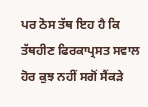ਪਰ ਠੋਸ ਤੱਥ ਇਹ ਹੈ ਕਿ ਤੱਥਹੀਣ ਫਿਰਕਾਪ੍ਰਸਤ ਸਵਾਲ ਹੋਰ ਕੁਝ ਨਹੀਂ ਸਗੋਂ ਸੈਂਕੜੇ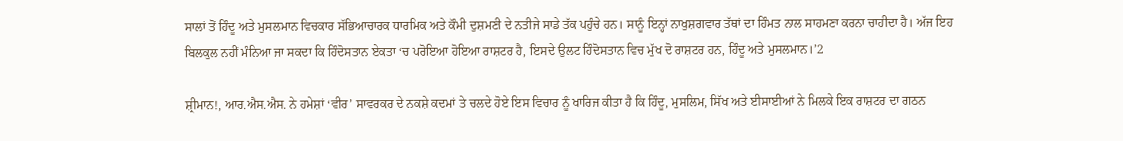ਸਾਲਾਂ ਤੋਂ ਹਿੰਦੂ ਅਤੇ ਮੁਸਲਮਾਨ ਵਿਚਕਾਰ ਸੱਭਿਆਚਾਰਕ ਧਾਰਮਿਕ ਅਤੇ ਕੌਮੀ ਦੁਸ਼ਮਣੀ ਦੇ ਨਤੀਜੇ ਸਾਡੇ ਤੱਕ ਪਹੁੰਚੇ ਹਨ। ਸਾਨੂੰ ਇਨ੍ਹਾਂ ਨਾਖੁਸ਼ਗਵਾਰ ਤੱਥਾਂ ਦਾ ਹਿੰਮਤ ਨਾਲ ਸਾਹਮਣਾ ਕਰਨਾ ਚਾਹੀਦਾ ਹੈ। ਅੱਜ ਇਹ ਬਿਲਕੁਲ ਨਹੀਂ ਮੰਨਿਆ ਜਾ ਸਕਦਾ ਕਿ ਹਿੰਦੋਸਤਾਨ ਏਕਤਾ ‘ਚ ਪਰੋਇਆ ਹੋਇਆ ਰਾਸ਼ਟਰ ਹੈ, ਇਸਦੇ ਉਲਟ ਹਿੰਦੋਸਤਾਨ ਵਿਚ ਮੁੱਖ ਦੋ ਰਾਸ਼ਟਰ ਹਨ, ਹਿੰਦੂ ਅਤੇ ਮੁਸਲਮਾਨ।’2

ਸ਼੍ਰੀਮਾਨ!, ਆਰ.ਐਸ.ਐਸ. ਨੇ ਹਮੇਸ਼ਾਂ ‘ਵੀਰ’ ਸਾਵਰਕਰ ਦੇ ਨਕਸ਼ੇ ਕਦਮਾਂ ਤੇ ਚਲਦੇ ਹੋਏ ਇਸ ਵਿਚਾਰ ਨੂੰ ਖਾਰਿਜ ਕੀਤਾ ਹੈ ਕਿ ਹਿੰਦੂ, ਮੁਸਲਿਮ, ਸਿੱਖ ਅਤੇ ਈਸਾਈਆਂ ਨੇ ਮਿਲਕੇ ਇਕ ਰਾਸ਼ਟਰ ਦਾ ਗਠਨ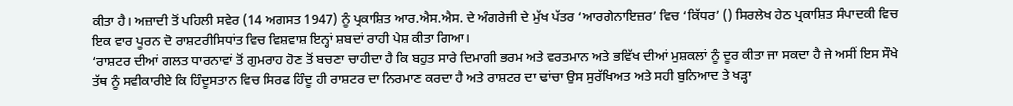ਕੀਤਾ ਹੈ। ਅਜ਼ਾਦੀ ਤੋਂ ਪਹਿਲੀ ਸਵੇਰ (14 ਅਗਸਤ 1947) ਨੂੰ ਪ੍ਰਕਾਸ਼ਿਤ ਆਰ.ਐਸ.ਐਸ. ਦੇ ਅੰਗਰੇਜੀ ਦੇ ਮੁੱਖ ਪੱਤਰ ‘ਆਰਗੇਨਾਇਜ਼ਰ’ ਵਿਚ ‘ਕਿੱਧਰ’ () ਸਿਰਲੇਖ ਹੇਠ ਪ੍ਰਕਾਸ਼ਿਤ ਸੰਪਾਦਕੀ ਵਿਚ ਇਕ ਵਾਰ ਪੂਰਨ ਦੋ ਰਾਸ਼ਟਰੀਸਿਧਾਂਤ ਵਿਚ ਵਿਸ਼ਵਾਸ਼ ਇਨ੍ਹਾਂ ਸ਼ਬਦਾਂ ਰਾਹੀ ਪੇਸ਼ ਕੀਤਾ ਗਿਆ।
‘ਰਾਸ਼ਟਰ ਦੀਆਂ ਗਲਤ ਧਾਰਨਾਵਾਂ ਤੋਂ ਗੁਮਰਾਹ ਹੋਣ ਤੋਂ ਬਚਣਾ ਚਾਹੀਦਾ ਹੈ ਕਿ ਬਹੁਤ ਸਾਰੇ ਦਿਮਾਗੀ ਭਰਮ ਅਤੇ ਵਰਤਮਾਨ ਅਤੇ ਭਵਿੱਖ ਦੀਆਂ ਮੁਸ਼ਕਲਾਂ ਨੂੰ ਦੂਰ ਕੀਤਾ ਜਾ ਸਕਦਾ ਹੈ ਜੇ ਅਸੀਂ ਇਸ ਸੌਖੇ ਤੱਥ ਨੂੰ ਸਵੀਕਾਰੀਏ ਕਿ ਹਿੰਦੂਸਤਾਨ ਵਿਚ ਸਿਰਫ ਹਿੰਦੂ ਹੀ ਰਾਸ਼ਟਰ ਦਾ ਨਿਰਮਾਣ ਕਰਦਾ ਹੈ ਅਤੇ ਰਾਸ਼ਟਰ ਦਾ ਢਾਂਚਾ ਉਸ ਸੁਰੱਖਿਅਤ ਅਤੇ ਸਹੀ ਬੁਨਿਆਦ ਤੇ ਖੜ੍ਹਾ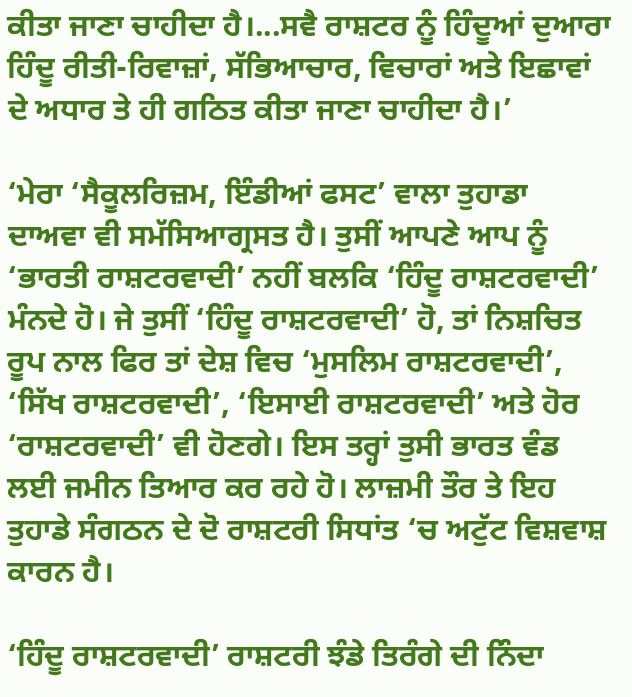ਕੀਤਾ ਜਾਣਾ ਚਾਹੀਦਾ ਹੈ।...ਸਵੈ ਰਾਸ਼ਟਰ ਨੂੰ ਹਿੰਦੂਆਂ ਦੁਆਰਾ ਹਿੰਦੂ ਰੀਤੀ-ਰਿਵਾਜ਼ਾਂ, ਸੱਭਿਆਚਾਰ, ਵਿਚਾਰਾਂ ਅਤੇ ਇਛਾਵਾਂ ਦੇ ਅਧਾਰ ਤੇ ਹੀ ਗਠਿਤ ਕੀਤਾ ਜਾਣਾ ਚਾਹੀਦਾ ਹੈ।’

‘ਮੇਰਾ ‘ਸੈਕੂਲਰਿਜ਼ਮ, ਇੰਡੀਆਂ ਫਸਟ’ ਵਾਲਾ ਤੁਹਾਡਾ ਦਾਅਵਾ ਵੀ ਸਮੱਸਿਆਗ੍ਰਸਤ ਹੈ। ਤੁਸੀਂ ਆਪਣੇ ਆਪ ਨੂੰ ‘ਭਾਰਤੀ ਰਾਸ਼ਟਰਵਾਦੀ’ ਨਹੀਂ ਬਲਕਿ ‘ਹਿੰਦੂ ਰਾਸ਼ਟਰਵਾਦੀ’ ਮੰਨਦੇ ਹੋ। ਜੇ ਤੁਸੀਂ ‘ਹਿੰਦੂ ਰਾਸ਼ਟਰਵਾਦੀ’ ਹੋ, ਤਾਂ ਨਿਸ਼ਚਿਤ ਰੂਪ ਨਾਲ ਫਿਰ ਤਾਂ ਦੇਸ਼ ਵਿਚ ‘ਮੁਸਲਿਮ ਰਾਸ਼ਟਰਵਾਦੀ’, ‘ਸਿੱਖ ਰਾਸ਼ਟਰਵਾਦੀ’, ‘ਇਸਾਈ ਰਾਸ਼ਟਰਵਾਦੀ’ ਅਤੇ ਹੋਰ ‘ਰਾਸ਼ਟਰਵਾਦੀ’ ਵੀ ਹੋਣਗੇ। ਇਸ ਤਰ੍ਹਾਂ ਤੁਸੀ ਭਾਰਤ ਵੰਡ ਲਈ ਜਮੀਨ ਤਿਆਰ ਕਰ ਰਹੇ ਹੋ। ਲਾਜ਼ਮੀ ਤੌਰ ਤੇ ਇਹ ਤੁਹਾਡੇ ਸੰਗਠਨ ਦੇ ਦੋ ਰਾਸ਼ਟਰੀ ਸਿਧਾਂਤ ‘ਚ ਅਟੁੱਟ ਵਿਸ਼ਵਾਸ਼ ਕਾਰਨ ਹੈ।

‘ਹਿੰਦੂ ਰਾਸ਼ਟਰਵਾਦੀ’ ਰਾਸ਼ਟਰੀ ਝੰਡੇ ਤਿਰੰਗੇ ਦੀ ਨਿੰਦਾ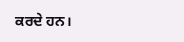ਕਰਦੇ ਹਨ।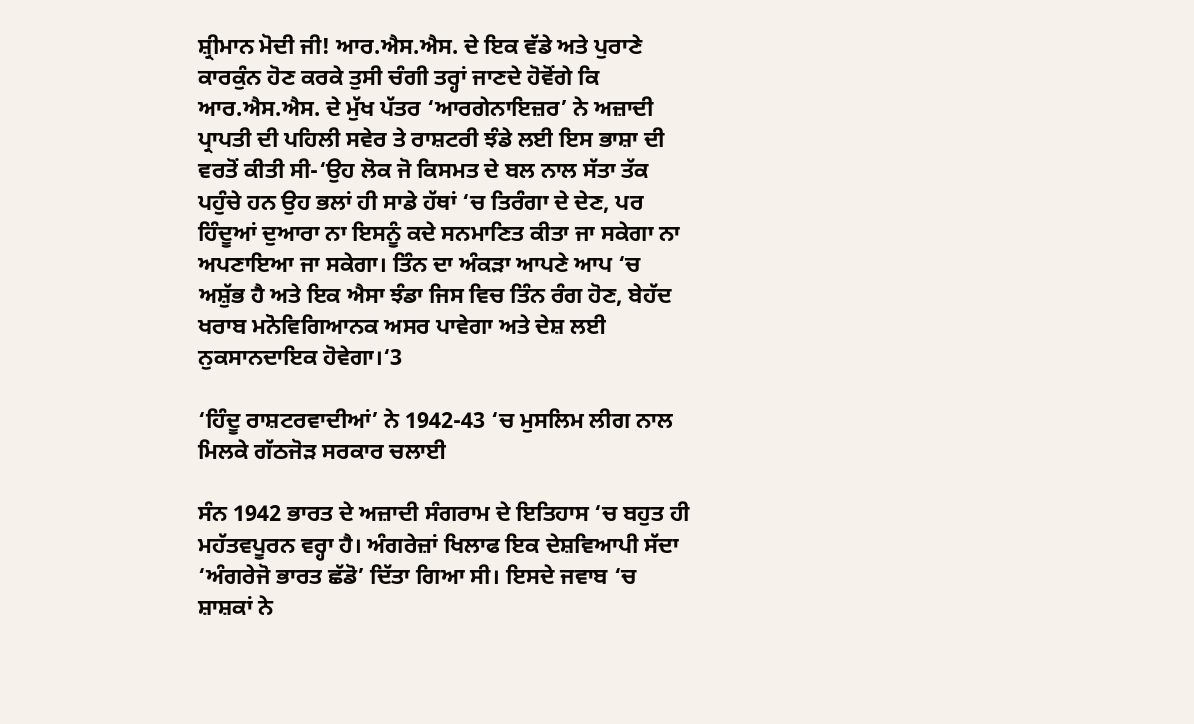ਸ਼੍ਰੀਮਾਨ ਮੋਦੀ ਜੀ! ਆਰ.ਐਸ.ਐਸ. ਦੇ ਇਕ ਵੱਡੇ ਅਤੇ ਪੁਰਾਣੇ ਕਾਰਕੁੰਨ ਹੋਣ ਕਰਕੇ ਤੁਸੀ ਚੰਗੀ ਤਰ੍ਹਾਂ ਜਾਣਦੇ ਹੋਵੋਂਗੇ ਕਿ ਆਰ.ਐਸ.ਐਸ. ਦੇ ਮੁੱਖ ਪੱਤਰ ‘ਆਰਗੇਨਾਇਜ਼ਰ’ ਨੇ ਅਜ਼ਾਦੀ ਪ੍ਰਾਪਤੀ ਦੀ ਪਹਿਲੀ ਸਵੇਰ ਤੇ ਰਾਸ਼ਟਰੀ ਝੰਡੇ ਲਈ ਇਸ ਭਾਸ਼ਾ ਦੀ ਵਰਤੋਂ ਕੀਤੀ ਸੀ-‘ਉਹ ਲੋਕ ਜੋ ਕਿਸਮਤ ਦੇ ਬਲ ਨਾਲ ਸੱਤਾ ਤੱਕ ਪਹੁੰਚੇ ਹਨ ਉਹ ਭਲਾਂ ਹੀ ਸਾਡੇ ਹੱਥਾਂ ‘ਚ ਤਿਰੰਗਾ ਦੇ ਦੇਣ, ਪਰ ਹਿੰਦੂਆਂ ਦੁਆਰਾ ਨਾ ਇਸਨੂੰ ਕਦੇ ਸਨਮਾਣਿਤ ਕੀਤਾ ਜਾ ਸਕੇਗਾ ਨਾ ਅਪਣਾਇਆ ਜਾ ਸਕੇਗਾ। ਤਿੰਨ ਦਾ ਅੰਕੜਾ ਆਪਣੇ ਆਪ ‘ਚ ਅਸ਼ੁੱਭ ਹੈ ਅਤੇ ਇਕ ਐਸਾ ਝੰਡਾ ਜਿਸ ਵਿਚ ਤਿੰਨ ਰੰਗ ਹੋਣ, ਬੇਹੱਦ ਖਰਾਬ ਮਨੋਵਿਗਿਆਨਕ ਅਸਰ ਪਾਵੇਗਾ ਅਤੇ ਦੇਸ਼ ਲਈ ਨੁਕਸਾਨਦਾਇਕ ਹੋਵੇਗਾ।‘3

‘ਹਿੰਦੂ ਰਾਸ਼ਟਰਵਾਦੀਆਂ’ ਨੇ 1942-43 ‘ਚ ਮੁਸਲਿਮ ਲੀਗ ਨਾਲ ਮਿਲਕੇ ਗੱਠਜੋੜ ਸਰਕਾਰ ਚਲਾਈ

ਸੰਨ 1942 ਭਾਰਤ ਦੇ ਅਜ਼ਾਦੀ ਸੰਗਰਾਮ ਦੇ ਇਤਿਹਾਸ ‘ਚ ਬਹੁਤ ਹੀ ਮਹੱਤਵਪੂਰਨ ਵਰ੍ਹਾ ਹੈ। ਅੰਗਰੇਜ਼ਾਂ ਖਿਲਾਫ ਇਕ ਦੇਸ਼ਵਿਆਪੀ ਸੱਦਾ ‘ਅੰਗਰੇਜੋ ਭਾਰਤ ਛੱਡੋ’ ਦਿੱਤਾ ਗਿਆ ਸੀ। ਇਸਦੇ ਜਵਾਬ ‘ਚ ਸ਼ਾਸ਼ਕਾਂ ਨੇ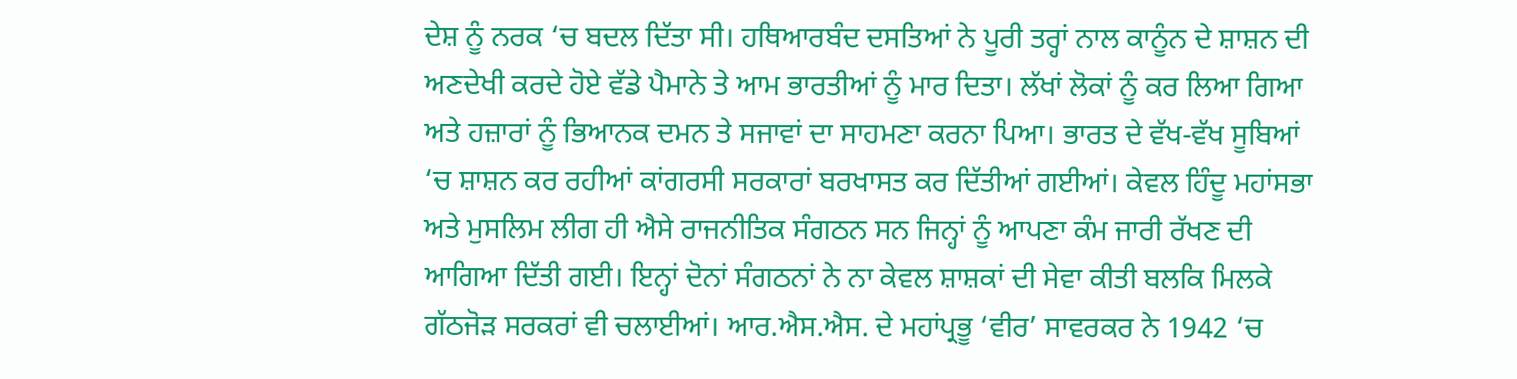ਦੇਸ਼ ਨੂੰ ਨਰਕ ‘ਚ ਬਦਲ ਦਿੱਤਾ ਸੀ। ਹਥਿਆਰਬੰਦ ਦਸਤਿਆਂ ਨੇ ਪੂਰੀ ਤਰ੍ਹਾਂ ਨਾਲ ਕਾਨੂੰਨ ਦੇ ਸ਼ਾਸ਼ਨ ਦੀ ਅਣਦੇਖੀ ਕਰਦੇ ਹੋਏ ਵੱਡੇ ਪੈਮਾਨੇ ਤੇ ਆਮ ਭਾਰਤੀਆਂ ਨੂੰ ਮਾਰ ਦਿਤਾ। ਲੱਖਾਂ ਲੋਕਾਂ ਨੂੰ ਕਰ ਲਿਆ ਗਿਆ ਅਤੇ ਹਜ਼ਾਰਾਂ ਨੂੰ ਭਿਆਨਕ ਦਮਨ ਤੇ ਸਜਾਵਾਂ ਦਾ ਸਾਹਮਣਾ ਕਰਨਾ ਪਿਆ। ਭਾਰਤ ਦੇ ਵੱਖ-ਵੱਖ ਸੂਬਿਆਂ ‘ਚ ਸ਼ਾਸ਼ਨ ਕਰ ਰਹੀਆਂ ਕਾਂਗਰਸੀ ਸਰਕਾਰਾਂ ਬਰਖਾਸਤ ਕਰ ਦਿੱਤੀਆਂ ਗਈਆਂ। ਕੇਵਲ ਹਿੰਦੂ ਮਹਾਂਸਭਾ ਅਤੇ ਮੁਸਲਿਮ ਲੀਗ ਹੀ ਐਸੇ ਰਾਜਨੀਤਿਕ ਸੰਗਠਨ ਸਨ ਜਿਨ੍ਹਾਂ ਨੂੰ ਆਪਣਾ ਕੰਮ ਜਾਰੀ ਰੱਖਣ ਦੀ ਆਗਿਆ ਦਿੱਤੀ ਗਈ। ਇਨ੍ਹਾਂ ਦੋਨਾਂ ਸੰਗਠਨਾਂ ਨੇ ਨਾ ਕੇਵਲ ਸ਼ਾਸ਼ਕਾਂ ਦੀ ਸੇਵਾ ਕੀਤੀ ਬਲਕਿ ਮਿਲਕੇ ਗੱਠਜੋੜ ਸਰਕਰਾਂ ਵੀ ਚਲਾਈਆਂ। ਆਰ.ਐਸ.ਐਸ. ਦੇ ਮਹਾਂਪ੍ਰਭੂ ‘ਵੀਰ’ ਸਾਵਰਕਰ ਨੇ 1942 ‘ਚ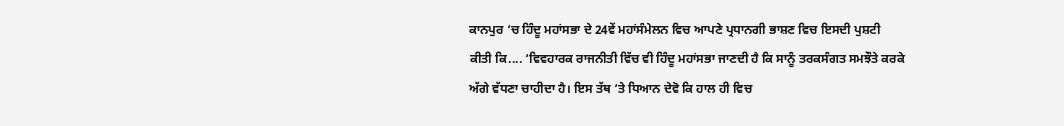ਕਾਨਪੁਰ ‘ਚ ਹਿੰਦੂ ਮਹਾਂਸਭਾ ਦੇ 24ਵੇਂ ਮਹਾਂਸੰਮੇਲਨ ਵਿਚ ਆਪਣੇ ਪ੍ਰਧਾਨਗੀ ਭਾਸ਼ਣ ਵਿਚ ਇਸਦੀ ਪੁਸ਼ਟੀ ਕੀਤੀ ਕਿ.... ‘ਵਿਵਹਾਰਕ ਰਾਜਨੀਤੀ ਵਿੱਚ ਵੀ ਹਿੰਦੂ ਮਹਾਂਸਭਾ ਜਾਣਦੀ ਹੈ ਕਿ ਸਾਨੂੰ ਤਰਕਸੰਗਤ ਸਮਝੌਤੇ ਕਰਕੇ ਅੱਗੇ ਵੱਧਣਾ ਚਾਹੀਦਾ ਹੈ। ਇਸ ਤੱਥ ‘ਤੇ ਧਿਆਨ ਦੇਵੋ ਕਿ ਹਾਲ ਹੀ ਵਿਚ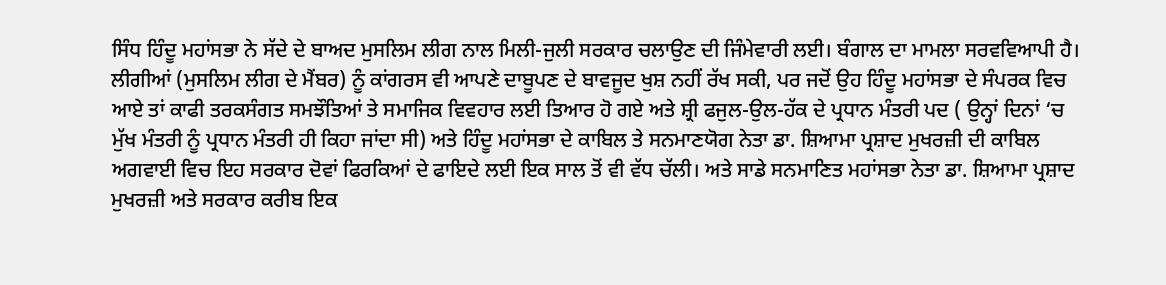ਸਿੰਧ ਹਿੰਦੂ ਮਹਾਂਸਭਾ ਨੇ ਸੱਦੇ ਦੇ ਬਾਅਦ ਮੁਸਲਿਮ ਲੀਗ ਨਾਲ ਮਿਲੀ-ਜੁਲੀ ਸਰਕਾਰ ਚਲਾਉਣ ਦੀ ਜਿੰਮੇਵਾਰੀ ਲਈ। ਬੰਗਾਲ ਦਾ ਮਾਮਲਾ ਸਰਵਵਿਆਪੀ ਹੈ। ਲੀਗੀਆਂ (ਮੁਸਲਿਮ ਲੀਗ ਦੇ ਮੈਂਬਰ) ਨੂੰ ਕਾਂਗਰਸ ਵੀ ਆਪਣੇ ਦਾਬੂਪਣ ਦੇ ਬਾਵਜੂਦ ਖੁਸ਼ ਨਹੀਂ ਰੱਖ ਸਕੀ, ਪਰ ਜਦੋਂ ਉਹ ਹਿੰਦੂ ਮਹਾਂਸਭਾ ਦੇ ਸੰਪਰਕ ਵਿਚ ਆਏ ਤਾਂ ਕਾਫੀ ਤਰਕਸੰਗਤ ਸਮਝੌਤਿਆਂ ਤੇ ਸਮਾਜਿਕ ਵਿਵਹਾਰ ਲਈ ਤਿਆਰ ਹੋ ਗਏ ਅਤੇ ਸ਼੍ਰੀ ਫਜੁਲ-ਉਲ-ਹੱਕ ਦੇ ਪ੍ਰਧਾਨ ਮੰਤਰੀ ਪਦ ( ਉਨ੍ਹਾਂ ਦਿਨਾਂ ‘ਚ ਮੁੱਖ ਮੰਤਰੀ ਨੂੰ ਪ੍ਰਧਾਨ ਮੰਤਰੀ ਹੀ ਕਿਹਾ ਜਾਂਦਾ ਸੀ) ਅਤੇ ਹਿੰਦੂ ਮਹਾਂਸਭਾ ਦੇ ਕਾਬਿਲ ਤੇ ਸਨਮਾਣਯੋਗ ਨੇਤਾ ਡਾ. ਸ਼ਿਆਮਾ ਪ੍ਰਸ਼ਾਦ ਮੁਖਰਜ਼ੀ ਦੀ ਕਾਬਿਲ ਅਗਵਾਈ ਵਿਚ ਇਹ ਸਰਕਾਰ ਦੋਵਾਂ ਫਿਰਕਿਆਂ ਦੇ ਫਾਇਦੇ ਲਈ ਇਕ ਸਾਲ ਤੋਂ ਵੀ ਵੱਧ ਚੱਲੀ। ਅਤੇ ਸਾਡੇ ਸਨਮਾਣਿਤ ਮਹਾਂਸਭਾ ਨੇਤਾ ਡਾ. ਸ਼ਿਆਮਾ ਪ੍ਰਸ਼ਾਦ ਮੁਖਰਜ਼ੀ ਅਤੇ ਸਰਕਾਰ ਕਰੀਬ ਇਕ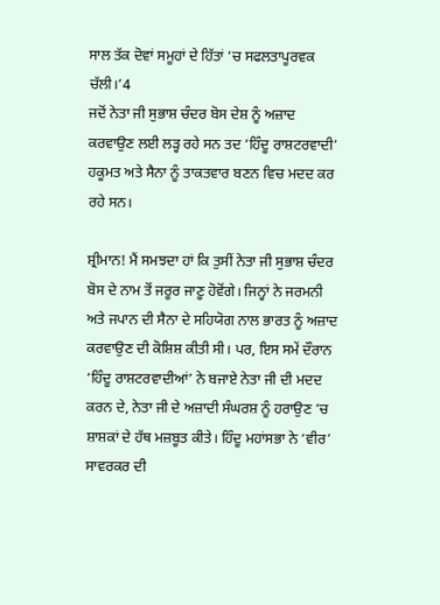ਸਾਲ ਤੱਕ ਦੋਵਾਂ ਸਮੂਹਾਂ ਦੇ ਹਿੱਤਾਂ ‘ਚ ਸਫਲਤਾਪੂਰਵਕ ਚੱਲੀ।’4
ਜਦੋਂ ਨੇਤਾ ਜੀ ਸੁਭਾਸ਼ ਚੰਦਰ ਬੋਸ ਦੇਸ਼ ਨੂੰ ਅਜ਼ਾਦ ਕਰਵਾਉਣ ਲਈ ਲੜ੍ਹ ਰਹੇ ਸਨ ਤਦ ‘ਹਿੰਦੂ ਰਾਸ਼ਟਰਵਾਦੀ’ ਹਕੂਮਤ ਅਤੇ ਸੈਨਾ ਨੂੰ ਤਾਕਤਵਾਰ ਬਣਨ ਵਿਚ ਮਦਦ ਕਰ ਰਹੇ ਸਨ।

ਸ਼੍ਰੀਮਾਨ! ਮੈਂ ਸਮਝਦਾ ਹਾਂ ਕਿ ਤੁਸੀਂ ਨੇਤਾ ਜੀ ਸੁਭਾਸ਼ ਚੰਦਰ ਬੋਸ ਦੇ ਨਾਮ ਤੋਂ ਜਰੂਰ ਜਾਣੂ ਹੋਵੋਂਗੇ। ਜਿਨ੍ਹਾਂ ਨੇ ਜਰਮਨੀ ਅਤੇ ਜਪਾਨ ਦੀ ਸੈਨਾ ਦੇ ਸਹਿਯੋਗ ਨਾਲ ਭਾਰਤ ਨੂੰ ਅਜ਼ਾਦ ਕਰਵਾਉਣ ਦੀ ਕੋਸ਼ਿਸ਼ ਕੀਤੀ ਸੀ। ਪਰ, ਇਸ ਸਮੇਂ ਦੌਰਾਨ ‘ਹਿੰਦੂ ਰਾਸ਼ਟਰਵਾਦੀਆਂ’ ਨੇ ਬਜਾਏ ਨੇਤਾ ਜੀ ਦੀ ਮਦਦ ਕਰਨ ਦੇ, ਨੇਤਾ ਜੀ ਦੇ ਅਜ਼ਾਦੀ ਸੰਘਰਸ਼ ਨੂੰ ਹਰਾਉਣ ‘ਚ ਸ਼ਾਸ਼ਕਾਂ ਦੇ ਹੱਥ ਮਜ਼ਬੂਤ ਕੀਤੇ। ਹਿੰਦੂ ਮਹਾਂਸਭਾ ਨੇ ‘ਵੀਰ’ ਸਾਵਰਕਰ ਦੀ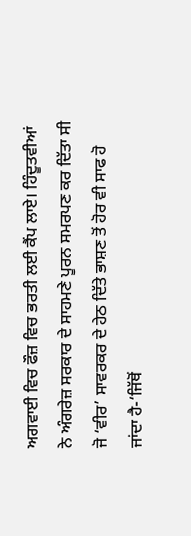ਅਗਵਾਈ ਵਿਚ ਫੌਜ਼ ਵਿਚ ਭਰਤੀ ਲਈ ਕੈਂਪ ਲਾਏ। ਹਿੰਦੂਤਵੀਆਂ ਨੇ ਅੰਗਰੇਜ਼ ਸਰਕਾਰ ਦੇ ਸਾਹਮਣੇ ਪੂਰਨ ਸਮਰਪਣ ਕਰ ਦਿੱਤਾ ਸੀ ਜੋ ‘ਵੀਰ’ ਸਾਵਰਕਰ ਦੇ ਹੇਠ ਦਿੱਤੇ ਭਾਸ਼ਣ ਤੋਂ ਹੋਰ ਵੀ ਸਾਫ ਹੋ ਜਾਂਦਾ ਹੈ-‘ਜਿੱਥੋਂ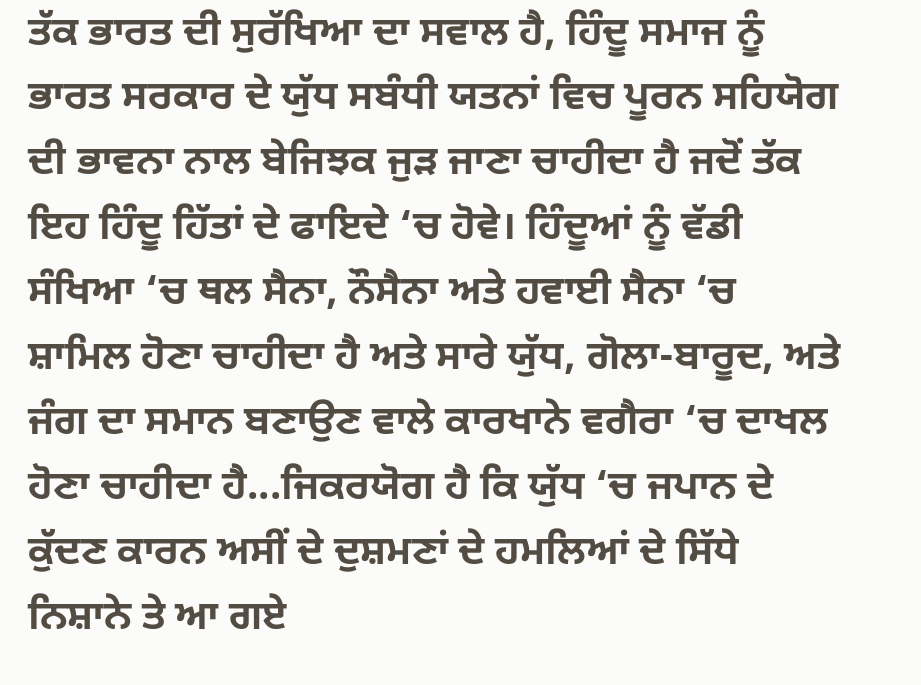ਤੱਕ ਭਾਰਤ ਦੀ ਸੁਰੱਖਿਆ ਦਾ ਸਵਾਲ ਹੈ, ਹਿੰਦੂ ਸਮਾਜ ਨੂੰ ਭਾਰਤ ਸਰਕਾਰ ਦੇ ਯੁੱਧ ਸਬੰਧੀ ਯਤਨਾਂ ਵਿਚ ਪੂਰਨ ਸਹਿਯੋਗ ਦੀ ਭਾਵਨਾ ਨਾਲ ਬੇਜਿਝਕ ਜੁੜ ਜਾਣਾ ਚਾਹੀਦਾ ਹੈ ਜਦੋਂ ਤੱਕ ਇਹ ਹਿੰਦੂ ਹਿੱਤਾਂ ਦੇ ਫਾਇਦੇ ‘ਚ ਹੋਵੇ। ਹਿੰਦੂਆਂ ਨੂੰ ਵੱਡੀ ਸੰਖਿਆ ‘ਚ ਥਲ ਸੈਨਾ, ਨੌਸੈਨਾ ਅਤੇ ਹਵਾਈ ਸੈਨਾ ‘ਚ ਸ਼ਾਮਿਲ ਹੋਣਾ ਚਾਹੀਦਾ ਹੈ ਅਤੇ ਸਾਰੇ ਯੁੱਧ, ਗੋਲਾ-ਬਾਰੂਦ, ਅਤੇ ਜੰਗ ਦਾ ਸਮਾਨ ਬਣਾਉਣ ਵਾਲੇ ਕਾਰਖਾਨੇ ਵਗੈਰਾ ‘ਚ ਦਾਖਲ ਹੋਣਾ ਚਾਹੀਦਾ ਹੈ...ਜਿਕਰਯੋਗ ਹੈ ਕਿ ਯੁੱਧ ‘ਚ ਜਪਾਨ ਦੇ ਕੁੱਦਣ ਕਾਰਨ ਅਸੀਂ ਦੇ ਦੁਸ਼ਮਣਾਂ ਦੇ ਹਮਲਿਆਂ ਦੇ ਸਿੱਧੇ ਨਿਸ਼ਾਨੇ ਤੇ ਆ ਗਏ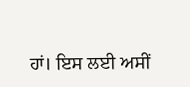ਹਾਂ। ਇਸ ਲਈ ਅਸੀਂ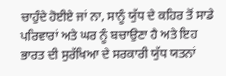ਚਾਹੁੰਦੇ ਹੋਈਏ ਜਾਂ ਨਾ, ਸਾਨੂੰ ਯੁੱਧ ਦੇ ਕਹਿਰ ਤੋਂ ਸਾਡੇ ਪਰਿਵਾਰਾਂ ਅਤੇ ਘਰ ਨੂੰ ਬਚਾਉਣਾ ਹੈ ਅਤੇ ਇਹ ਭਾਰਤ ਦੀ ਸੁਰੱਖਿਆ ਦੇ ਸਰਕਾਰੀ ਯੁੱਧ ਯਤਨਾਂ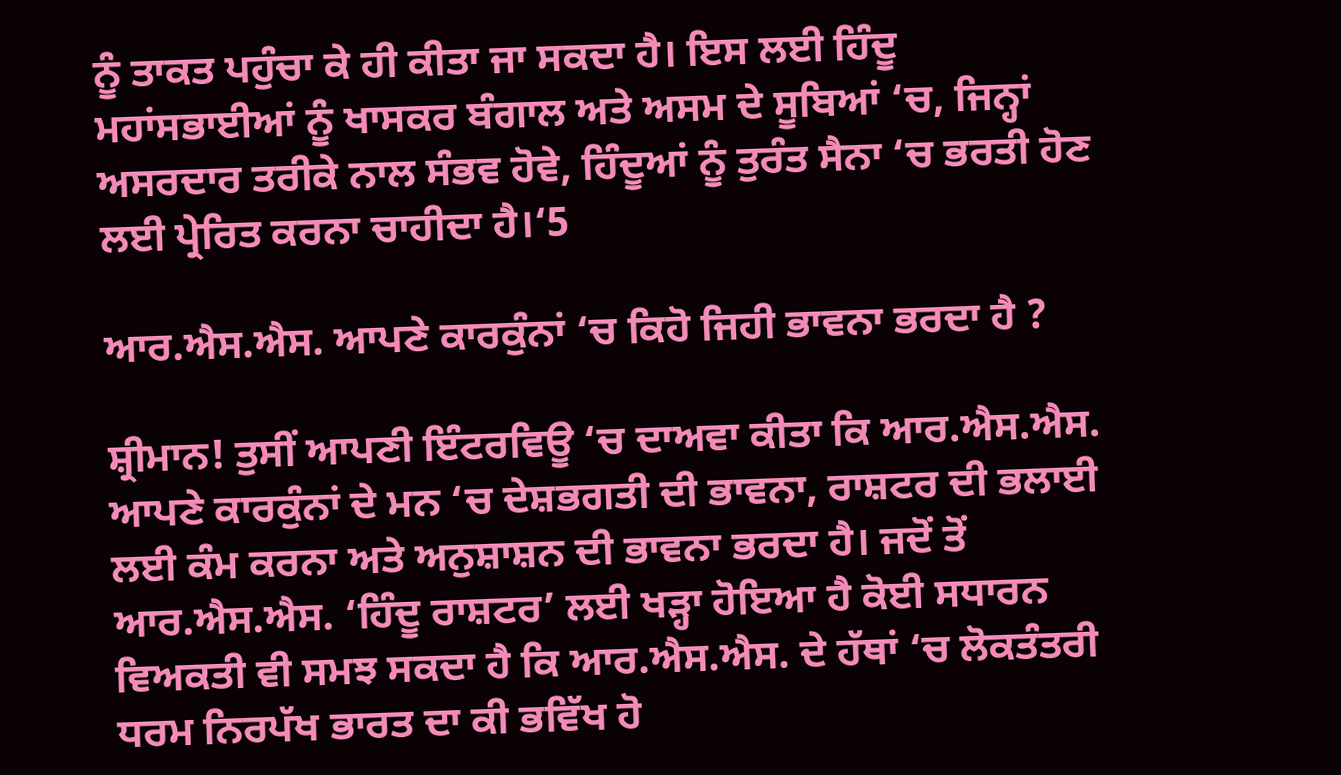ਨੂੰ ਤਾਕਤ ਪਹੁੰਚਾ ਕੇ ਹੀ ਕੀਤਾ ਜਾ ਸਕਦਾ ਹੈ। ਇਸ ਲਈ ਹਿੰਦੂ ਮਹਾਂਸਭਾਈਆਂ ਨੂੰ ਖਾਸਕਰ ਬੰਗਾਲ ਅਤੇ ਅਸਮ ਦੇ ਸੂਬਿਆਂ ‘ਚ, ਜਿਨ੍ਹਾਂ ਅਸਰਦਾਰ ਤਰੀਕੇ ਨਾਲ ਸੰਭਵ ਹੋਵੇ, ਹਿੰਦੂਆਂ ਨੂੰ ਤੁਰੰਤ ਸੈਨਾ ‘ਚ ਭਰਤੀ ਹੋਣ ਲਈ ਪ੍ਰੇਰਿਤ ਕਰਨਾ ਚਾਹੀਦਾ ਹੈ।‘5

ਆਰ.ਐਸ.ਐਸ. ਆਪਣੇ ਕਾਰਕੁੰਨਾਂ ‘ਚ ਕਿਹੋ ਜਿਹੀ ਭਾਵਨਾ ਭਰਦਾ ਹੈ ?

ਸ਼੍ਰੀਮਾਨ! ਤੁਸੀਂ ਆਪਣੀ ਇੰਟਰਵਿਊ ‘ਚ ਦਾਅਵਾ ਕੀਤਾ ਕਿ ਆਰ.ਐਸ.ਐਸ. ਆਪਣੇ ਕਾਰਕੁੰਨਾਂ ਦੇ ਮਨ ‘ਚ ਦੇਸ਼ਭਗਤੀ ਦੀ ਭਾਵਨਾ, ਰਾਸ਼ਟਰ ਦੀ ਭਲਾਈ ਲਈ ਕੰਮ ਕਰਨਾ ਅਤੇ ਅਨੁਸ਼ਾਸ਼ਨ ਦੀ ਭਾਵਨਾ ਭਰਦਾ ਹੈ। ਜਦੋਂ ਤੋਂ ਆਰ.ਐਸ.ਐਸ. ‘ਹਿੰਦੂ ਰਾਸ਼ਟਰ’ ਲਈ ਖੜ੍ਹਾ ਹੋਇਆ ਹੈ ਕੋਈ ਸਧਾਰਨ ਵਿਅਕਤੀ ਵੀ ਸਮਝ ਸਕਦਾ ਹੈ ਕਿ ਆਰ.ਐਸ.ਐਸ. ਦੇ ਹੱਥਾਂ ‘ਚ ਲੋਕਤੰਤਰੀ ਧਰਮ ਨਿਰਪੱਖ ਭਾਰਤ ਦਾ ਕੀ ਭਵਿੱਖ ਹੋ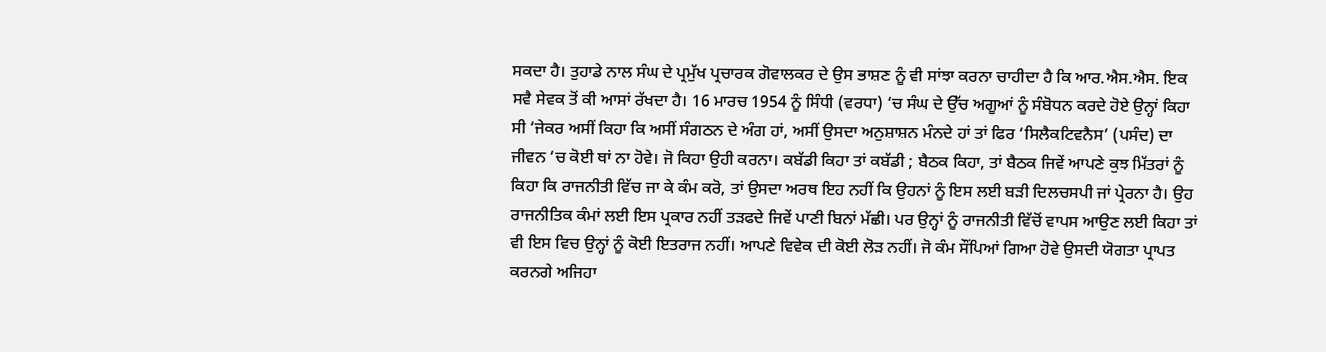ਸਕਦਾ ਹੈ। ਤੁਹਾਡੇ ਨਾਲ ਸੰਘ ਦੇ ਪ੍ਰਮੁੱਖ ਪ੍ਰਚਾਰਕ ਗੋਵਾਲਕਰ ਦੇ ਉਸ ਭਾਸ਼ਣ ਨੂੰ ਵੀ ਸਾਂਝਾ ਕਰਨਾ ਚਾਹੀਦਾ ਹੈ ਕਿ ਆਰ.ਐਸ.ਐਸ. ਇਕ ਸਵੈ ਸੇਵਕ ਤੋਂ ਕੀ ਆਸਾਂ ਰੱਖਦਾ ਹੈ। 16 ਮਾਰਚ 1954 ਨੂੰ ਸਿੰਧੀ (ਵਰਧਾ) ‘ਚ ਸੰਘ ਦੇ ਉੱਚ ਅਗੂਆਂ ਨੂੰ ਸੰਬੋਧਨ ਕਰਦੇ ਹੋਏ ਉਨ੍ਹਾਂ ਕਿਹਾ ਸੀ ‘ਜੇਕਰ ਅਸੀਂ ਕਿਹਾ ਕਿ ਅਸੀਂ ਸੰਗਠਨ ਦੇ ਅੰਗ ਹਾਂ, ਅਸੀਂ ਉਸਦਾ ਅਨੁਸ਼ਾਸ਼ਨ ਮੰਨਦੇ ਹਾਂ ਤਾਂ ਫਿਰ ‘ਸਿਲੈਕਟਿਵਨੈਸ’ (ਪਸੰਦ) ਦਾ ਜੀਵਨ ‘ਚ ਕੋਈ ਥਾਂ ਨਾ ਹੋਵੇ। ਜੋ ਕਿਹਾ ਉਹੀ ਕਰਨਾ। ਕਬੱਡੀ ਕਿਹਾ ਤਾਂ ਕਬੱਡੀ ; ਬੈਠਕ ਕਿਹਾ, ਤਾਂ ਬੈਠਕ ਜਿਵੇਂ ਆਪਣੇ ਕੁਝ ਮਿੱਤਰਾਂ ਨੂੰ ਕਿਹਾ ਕਿ ਰਾਜਨੀਤੀ ਵਿੱਚ ਜਾ ਕੇ ਕੰਮ ਕਰੋ, ਤਾਂ ਉਸਦਾ ਅਰਥ ਇਹ ਨਹੀਂ ਕਿ ਉਹਨਾਂ ਨੂੰ ਇਸ ਲਈ ਬੜੀ ਦਿਲਚਸਪੀ ਜਾਂ ਪ੍ਰੇਰਨਾ ਹੈ। ਉਹ ਰਾਜਨੀਤਿਕ ਕੰਮਾਂ ਲਈ ਇਸ ਪ੍ਰਕਾਰ ਨਹੀਂ ਤੜਫਦੇ ਜਿਵੇਂ ਪਾਣੀ ਬਿਨਾਂ ਮੱਛੀ। ਪਰ ਉਨ੍ਹਾਂ ਨੂੰ ਰਾਜਨੀਤੀ ਵਿੱਚੋਂ ਵਾਪਸ ਆਉਣ ਲਈ ਕਿਹਾ ਤਾਂ ਵੀ ਇਸ ਵਿਚ ਉਨ੍ਹਾਂ ਨੂੰ ਕੋਈ ਇਤਰਾਜ ਨਹੀਂ। ਆਪਣੇ ਵਿਵੇਕ ਦੀ ਕੋਈ ਲੋੜ ਨਹੀਂ। ਜੋ ਕੰਮ ਸੌਂਪਿਆਂ ਗਿਆ ਹੋਵੇ ਉਸਦੀ ਯੋਗਤਾ ਪ੍ਰਾਪਤ ਕਰਨਗੇ ਅਜਿਹਾ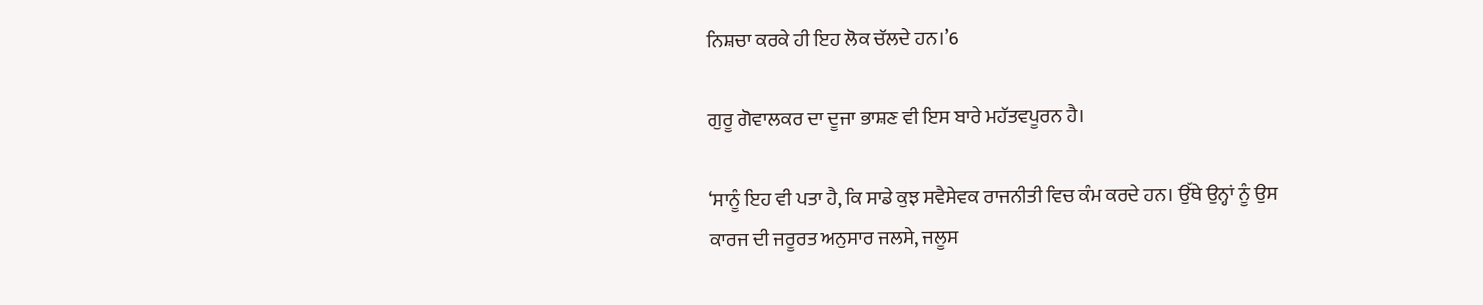ਨਿਸ਼ਚਾ ਕਰਕੇ ਹੀ ਇਹ ਲੋਕ ਚੱਲਦੇ ਹਨ।’6

ਗੁਰੂ ਗੋਵਾਲਕਰ ਦਾ ਦੂਜਾ ਭਾਸ਼ਣ ਵੀ ਇਸ ਬਾਰੇ ਮਹੱਤਵਪੂਰਨ ਹੈ।

‘ਸਾਨੂੰ ਇਹ ਵੀ ਪਤਾ ਹੈ, ਕਿ ਸਾਡੇ ਕੁਝ ਸਵੈਸੇਵਕ ਰਾਜਨੀਤੀ ਵਿਚ ਕੰਮ ਕਰਦੇ ਹਨ। ਉੱਥੇ ਉਨ੍ਹਾਂ ਨੂੰ ਉਸ ਕਾਰਜ ਦੀ ਜਰੂਰਤ ਅਨੁਸਾਰ ਜਲਸੇ, ਜਲੂਸ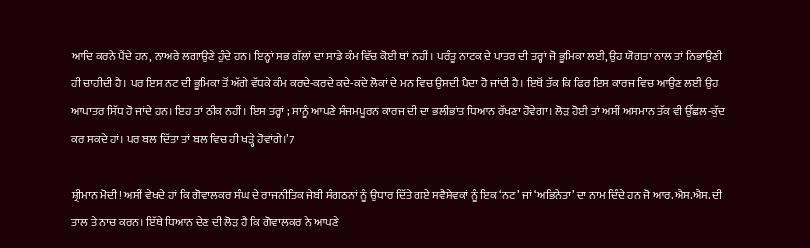ਆਦਿ ਕਰਨੇ ਪੈਂਦੇ ਹਨ, ਨਾਅਰੇ ਲਗਾਉਣੇ ਹੁੰਦੇ ਹਨ। ਇਨ੍ਹਾਂ ਸਭ ਗੱਲਾਂ ਦਾ ਸਾਡੇ ਕੰਮ ਵਿੱਚ ਕੋਈ ਥਾਂ ਨਹੀਂ। ਪਰੰਤੂ ਨਾਟਕ ਦੇ ਪਾਤਰ ਦੀ ਤਰ੍ਹਾਂ ਜੋ ਭੂਮਿਕਾ ਲਈ, ਉਹ ਯੋਗਤਾ ਨਾਲ ਤਾਂ ਨਿਭਾਉਣੀ ਹੀ ਚਾਹੀਦੀ ਹੈ। ਪਰ ਇਸ ਨਟ ਦੀ ਭੂਮਿਕਾ ਤੋਂ ਅੱਗੇ ਵੱਧਕੇ ਕੰਮ ਕਰਦੇ-ਕਰਦੇ ਕਦੇ-ਕਦੇ ਲੋਕਾਂ ਦੇ ਮਨ ਵਿਚ ਉਸਦੀ ਪੈਦਾ ਹੋ ਜਾਂਦੀ ਹੈ। ਇਥੋਂ ਤੱਕ ਕਿ ਫਿਰ ਇਸ ਕਾਰਜ ਵਿਚ ਆਉਣ ਲਈ ਉਹ ਆਪਾਤਰ ਸਿੱਧ ਹੋ ਜਾਂਦੇ ਹਨ। ਇਹ ਤਾਂ ਠੀਕ ਨਹੀਂ। ਇਸ ਤਰ੍ਹਾਂ ; ਸਾਨੂੰ ਆਪਣੇ ਸੰਜਮਪੂਰਨ ਕਾਰਜ ਦੀ ਦਾ ਭਲੀਭਾਂਤ ਧਿਆਨ ਰੱਖਣਾ ਹੋਵੇਗਾ। ਲੋੜ ਹੋਈ ਤਾਂ ਅਸੀਂ ਅਸਮਾਨ ਤੱਕ ਵੀ ਉੱਛਲ-ਕੁੱਦ ਕਰ ਸਕਦੇ ਹਾਂ। ਪਰ ਬਲ ਦਿੱਤਾ ਤਾਂ ਬਲ ਵਿਚ ਹੀ ਖੜ੍ਹੇ ਹੋਵਾਂਗੇ।’7

ਸ਼੍ਰੀਮਾਨ ਮੋਦੀ! ਅਸੀਂ ਵੇਖਦੇ ਹਾਂ ਕਿ ਗੋਵਾਲਕਰ ਸੰਘ ਦੇ ਰਾਜਨੀਤਿਕ ਜੇਬੀ ਸੰਗਠਨਾਂ ਨੂੰ ਉਧਾਰ ਦਿੱਤੇ ਗਏ ਸਵੈਸੇਵਕਾਂ ਨੂੰ ਇਕ ‘ਨਟ’ ਜਾਂ ‘ਅਭਿਨੇਤਾ’ ਦਾ ਨਾਮ ਦਿੰਦੇ ਹਨ ਜੋ ਆਰ.ਐਸ.ਐਸ. ਦੀ ਤਾਲ ਤੇ ਨਾਚ ਕਰਨ। ਇੱਥੇ ਧਿਆਨ ਦੇਣ ਦੀ ਲੋੜ ਹੈ ਕਿ ਗੋਵਾਲਕਰ ਨੇ ਆਪਣੇ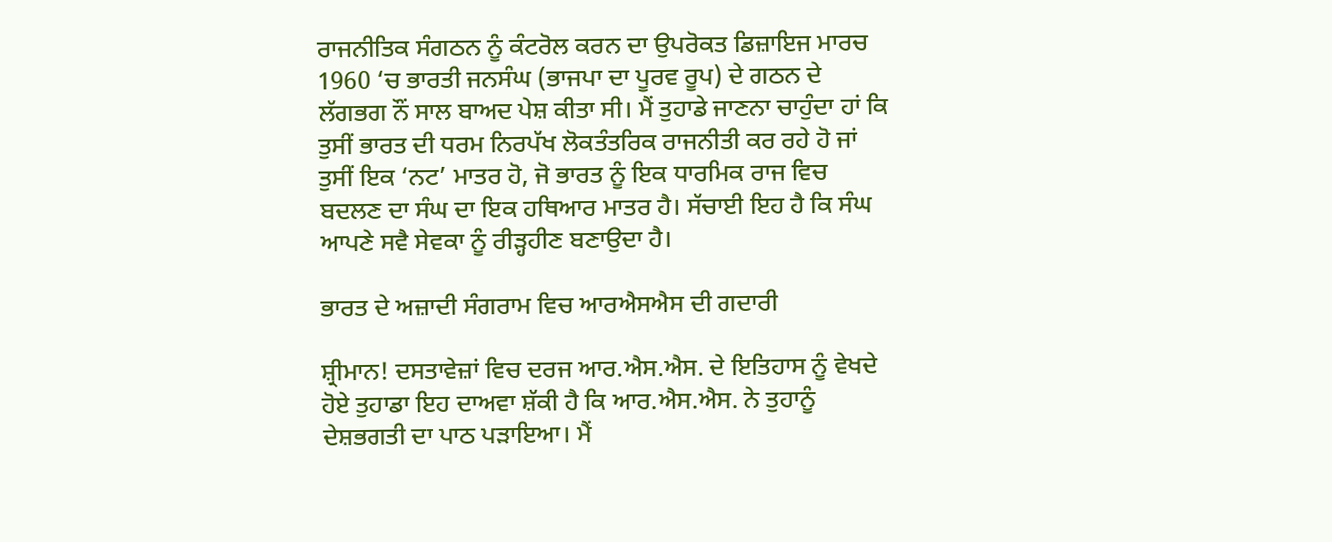ਰਾਜਨੀਤਿਕ ਸੰਗਠਨ ਨੂੰ ਕੰਟਰੋਲ ਕਰਨ ਦਾ ਉਪਰੋਕਤ ਡਿਜ਼ਾਇਜ ਮਾਰਚ 1960 ‘ਚ ਭਾਰਤੀ ਜਨਸੰਘ (ਭਾਜਪਾ ਦਾ ਪੂਰਵ ਰੂਪ) ਦੇ ਗਠਨ ਦੇ ਲੱਗਭਗ ਨੌਂ ਸਾਲ ਬਾਅਦ ਪੇਸ਼ ਕੀਤਾ ਸੀ। ਮੈਂ ਤੁਹਾਡੇ ਜਾਣਨਾ ਚਾਹੁੰਦਾ ਹਾਂ ਕਿ ਤੁਸੀਂ ਭਾਰਤ ਦੀ ਧਰਮ ਨਿਰਪੱਖ ਲੋਕਤੰਤਰਿਕ ਰਾਜਨੀਤੀ ਕਰ ਰਹੇ ਹੋ ਜਾਂ ਤੁਸੀਂ ਇਕ ‘ਨਟ’ ਮਾਤਰ ਹੋ, ਜੋ ਭਾਰਤ ਨੂੰ ਇਕ ਧਾਰਮਿਕ ਰਾਜ ਵਿਚ ਬਦਲਣ ਦਾ ਸੰਘ ਦਾ ਇਕ ਹਥਿਆਰ ਮਾਤਰ ਹੈ। ਸੱਚਾਈ ਇਹ ਹੈ ਕਿ ਸੰਘ ਆਪਣੇ ਸਵੈ ਸੇਵਕਾ ਨੂੰ ਰੀੜ੍ਹਹੀਣ ਬਣਾਉਦਾ ਹੈ।

ਭਾਰਤ ਦੇ ਅਜ਼ਾਦੀ ਸੰਗਰਾਮ ਵਿਚ ਆਰਐਸਐਸ ਦੀ ਗਦਾਰੀ

ਸ਼੍ਰੀਮਾਨ! ਦਸਤਾਵੇਜ਼ਾਂ ਵਿਚ ਦਰਜ ਆਰ.ਐਸ.ਐਸ. ਦੇ ਇਤਿਹਾਸ ਨੂੰ ਵੇਖਦੇ ਹੋਏ ਤੁਹਾਡਾ ਇਹ ਦਾਅਵਾ ਸ਼ੱਕੀ ਹੈ ਕਿ ਆਰ.ਐਸ.ਐਸ. ਨੇ ਤੁਹਾਨੂੰ ਦੇਸ਼ਭਗਤੀ ਦਾ ਪਾਠ ਪੜਾਇਆ। ਮੈਂ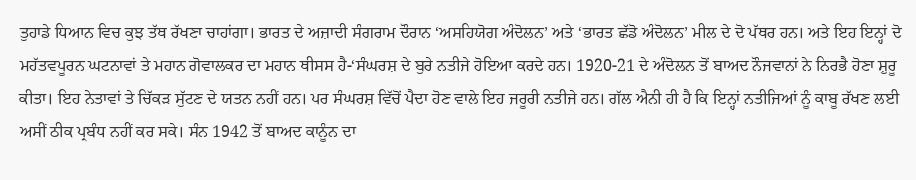ਤੁਹਾਡੇ ਧਿਆਨ ਵਿਚ ਕੁਝ ਤੱਥ ਰੱਖਣਾ ਚਾਹਾਂਗਾ। ਭਾਰਤ ਦੇ ਅਜ਼ਾਦੀ ਸੰਗਰਾਮ ਦੌਰਾਨ ‘ਅਸਹਿਯੋਗ ਅੰਦੋਲਨ’ ਅਤੇ ‘ਭਾਰਤ ਛੱਡੋ ਅੰਦੋਲਨ’ ਮੀਲ ਦੇ ਦੋ ਪੱਥਰ ਹਨ। ਅਤੇ ਇਹ ਇਨ੍ਹਾਂ ਦੋ ਮਹੱਤਵਪੂਰਨ ਘਟਨਾਵਾਂ ਤੇ ਮਹਾਨ ਗੋਵਾਲਕਰ ਦਾ ਮਹਾਨ ਥੀਸਸ ਹੈ-‘ਸੰਘਰਸ਼ ਦੇ ਬੁਰੇ ਨਤੀਜੇ ਹੋਇਆ ਕਰਦੇ ਹਨ। 1920-21 ਦੇ ਅੰਦੋਲਨ ਤੋਂ ਬਾਅਦ ਨੌਜਵਾਨਾਂ ਨੇ ਨਿਰਭੈ ਹੋਣਾ ਸ਼ੁਰੂ ਕੀਤਾ। ਇਹ ਨੇਤਾਵਾਂ ਤੇ ਚਿੱਕੜ ਸੁੱਟਣ ਦੇ ਯਤਨ ਨਹੀਂ ਹਨ। ਪਰ ਸੰਘਰਸ਼ ਵਿੱਚੋਂ ਪੈਦਾ ਹੋਣ ਵਾਲੇ ਇਹ ਜਰੂਰੀ ਨਤੀਜੇ ਹਨ। ਗੱਲ ਐਨੀ ਹੀ ਹੈ ਕਿ ਇਨ੍ਹਾਂ ਨਤੀਜਿਆਂ ਨੂੰ ਕਾਬੂ ਰੱਖਣ ਲਈ ਅਸੀਂ ਠੀਕ ਪ੍ਰਬੰਧ ਨਹੀਂ ਕਰ ਸਕੇ। ਸੰਨ 1942 ਤੋਂ ਬਾਅਦ ਕਾਨੂੰਨ ਦਾ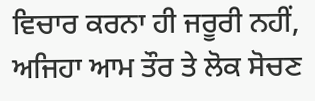ਵਿਚਾਰ ਕਰਨਾ ਹੀ ਜਰੂਰੀ ਨਹੀਂ, ਅਜਿਹਾ ਆਮ ਤੌਰ ਤੇ ਲੋਕ ਸੋਚਣ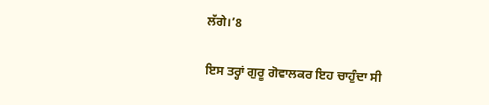ਲੱਗੇ।’8

ਇਸ ਤਰ੍ਹਾਂ ਗੁਰੂ ਗੋਵਾਲਕਰ ਇਹ ਚਾਹੁੰਦਾ ਸੀ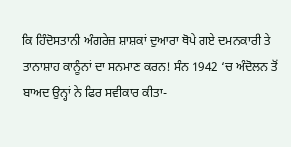ਕਿ ਹਿੰਦੋਸਤਾਨੀ ਅੰਗਰੇਜ਼ ਸ਼ਾਸ਼ਕਾਂ ਦੁਆਰਾ ਥੋਪੇ ਗਏ ਦਮਨਕਾਰੀ ਤੇ ਤਾਨਾਸ਼ਾਹ ਕਾਨੂੰਨਾਂ ਦਾ ਸਨਮਾਣ ਕਰਨ! ਸੰਨ 1942 ‘ਚ ਅੰਦੋਲਨ ਤੋਂ ਬਾਅਦ ਉਨ੍ਹਾਂ ਨੇ ਫਿਰ ਸਵੀਕਾਰ ਕੀਤਾ-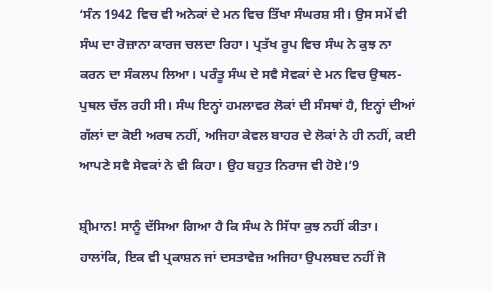‘ਸੰਨ 1942 ਵਿਚ ਵੀ ਅਨੇਕਾਂ ਦੇ ਮਨ ਵਿਚ ਤਿੱਖਾ ਸੰਘਰਸ਼ ਸੀ। ਉਸ ਸਮੇਂ ਵੀ ਸੰਘ ਦਾ ਰੋਜ਼ਾਨਾ ਕਾਰਜ ਚਲਦਾ ਰਿਹਾ। ਪ੍ਰਤੱਖ ਰੂਪ ਵਿਚ ਸੰਘ ਨੇ ਕੁਝ ਨਾ ਕਰਨ ਦਾ ਸੰਕਲਪ ਲਿਆ। ਪਰੰਤੂ ਸੰਘ ਦੇ ਸਵੈ ਸੇਵਕਾਂ ਦੇ ਮਨ ਵਿਚ ਉਥਲ-ਪੁਥਲ ਚੱਲ ਰਹੀ ਸੀ। ਸੰਘ ਇਨ੍ਹਾਂ ਹਮਲਾਵਰ ਲੋਕਾਂ ਦੀ ਸੰਸਥਾਂ ਹੈ, ਇਨ੍ਹਾਂ ਦੀਆਂ ਗੱਲਾਂ ਦਾ ਕੋਈ ਅਰਥ ਨਹੀਂ, ਅਜਿਹਾ ਕੇਵਲ ਬਾਹਰ ਦੇ ਲੋਕਾਂ ਨੇ ਹੀ ਨਹੀਂ, ਕਈ ਆਪਣੇ ਸਵੈ ਸੇਵਕਾਂ ਨੇ ਵੀ ਕਿਹਾ। ਉਹ ਬਹੁਤ ਨਿਰਾਜ ਵੀ ਹੋਏ।’9

ਸ਼੍ਰੀਮਾਨ! ਸਾਨੂੰ ਦੱਸਿਆ ਗਿਆ ਹੈ ਕਿ ਸੰਘ ਨੇ ਸਿੱਧਾ ਕੁਝ ਨਹੀਂ ਕੀਤਾ। ਹਾਲਾਂਕਿ, ਇਕ ਵੀ ਪ੍ਰਕਾਸ਼ਨ ਜਾਂ ਦਸਤਾਵੇਜ਼ ਅਜਿਹਾ ਉਪਲਬਦ ਨਹੀਂ ਜੋ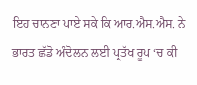ਇਹ ਚਾਨਣਾ ਪਾਏ ਸਕੇ ਕਿ ਆਰ.ਐਸ.ਐਸ. ਨੇ ਭਾਰਤ ਛੱਡੋ ਅੰਦੋਲਨ ਲਈ ਪ੍ਰਤੱਖ ਰੂਪ ‘ਚ ਕੀ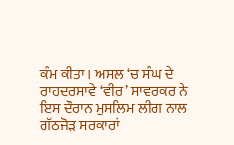ਕੰਮ ਕੀਤਾ। ਅਸਲ ‘ਚ ਸੰਘ ਦੇ ਰਾਹਦਰਸਾਵੇ ‘ਵੀਰ’ ਸਾਵਰਕਰ ਨੇ ਇਸ ਦੌਰਾਨ ਮੁਸਲਿਮ ਲੀਗ ਨਾਲ ਗੱਠਜੋੜ ਸਰਕਾਰਾਂ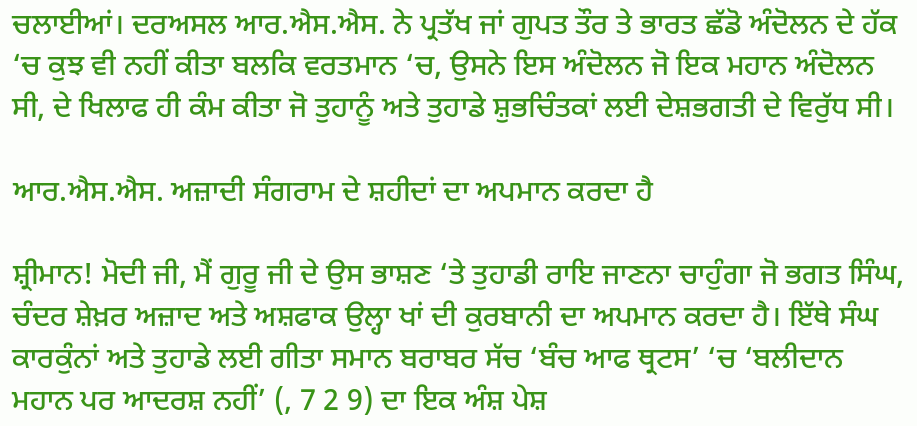ਚਲਾਈਆਂ। ਦਰਅਸਲ ਆਰ.ਐਸ.ਐਸ. ਨੇ ਪ੍ਰਤੱਖ ਜਾਂ ਗੁਪਤ ਤੌਰ ਤੇ ਭਾਰਤ ਛੱਡੋ ਅੰਦੋਲਨ ਦੇ ਹੱਕ ‘ਚ ਕੁਝ ਵੀ ਨਹੀਂ ਕੀਤਾ ਬਲਕਿ ਵਰਤਮਾਨ ‘ਚ, ਉਸਨੇ ਇਸ ਅੰਦੋਲਨ ਜੋ ਇਕ ਮਹਾਨ ਅੰਦੋਲਨ ਸੀ, ਦੇ ਖਿਲਾਫ ਹੀ ਕੰਮ ਕੀਤਾ ਜੋ ਤੁਹਾਨੂੰ ਅਤੇ ਤੁਹਾਡੇ ਸ਼ੁਭਚਿੰਤਕਾਂ ਲਈ ਦੇਸ਼ਭਗਤੀ ਦੇ ਵਿਰੁੱਧ ਸੀ।

ਆਰ.ਐਸ.ਐਸ. ਅਜ਼ਾਦੀ ਸੰਗਰਾਮ ਦੇ ਸ਼ਹੀਦਾਂ ਦਾ ਅਪਮਾਨ ਕਰਦਾ ਹੈ

ਸ਼੍ਰੀਮਾਨ! ਮੋਦੀ ਜੀ, ਮੈਂ ਗੁਰੂ ਜੀ ਦੇ ਉਸ ਭਾਸ਼ਣ ‘ਤੇ ਤੁਹਾਡੀ ਰਾਇ ਜਾਣਨਾ ਚਾਹੁੰਗਾ ਜੋ ਭਗਤ ਸਿੰਘ, ਚੰਦਰ ਸ਼ੇਖ਼ਰ ਅਜ਼ਾਦ ਅਤੇ ਅਸ਼ਫਾਕ ਉਲ੍ਹਾ ਖਾਂ ਦੀ ਕੁਰਬਾਨੀ ਦਾ ਅਪਮਾਨ ਕਰਦਾ ਹੈ। ਇੱਥੇ ਸੰਘ ਕਾਰਕੁੰਨਾਂ ਅਤੇ ਤੁਹਾਡੇ ਲਈ ਗੀਤਾ ਸਮਾਨ ਬਰਾਬਰ ਸੱਚ ‘ਬੰਚ ਆਫ ਥ੍ਰਟਸ’ ‘ਚ ‘ਬਲੀਦਾਨ ਮਹਾਨ ਪਰ ਆਦਰਸ਼ ਨਹੀਂ’ (, 7 2 9) ਦਾ ਇਕ ਅੰਸ਼ ਪੇਸ਼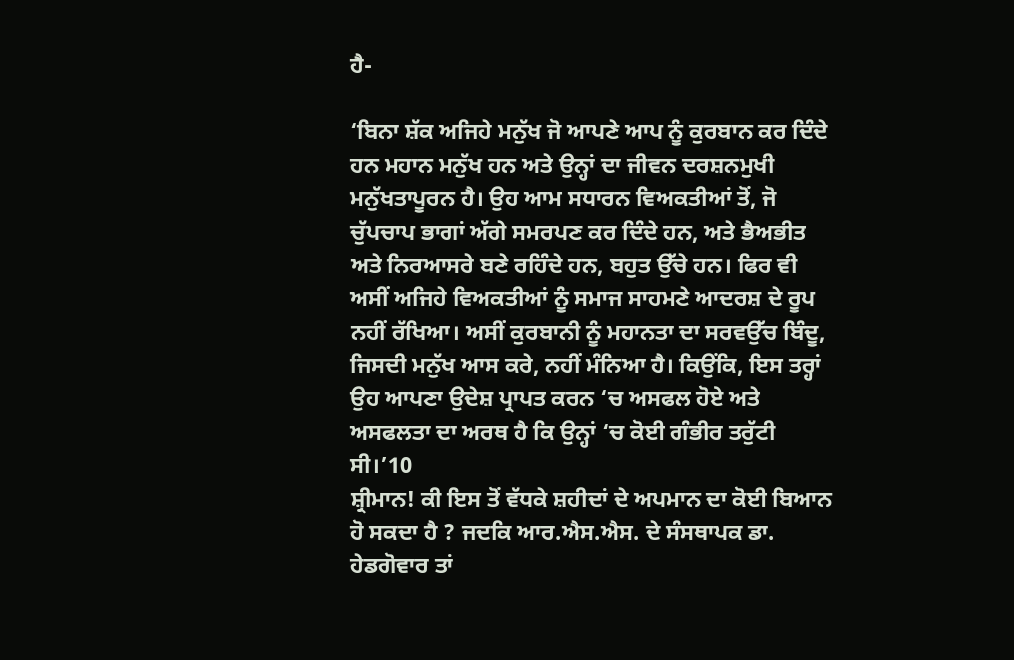ਹੈ-

‘ਬਿਨਾ ਸ਼ੱਕ ਅਜਿਹੇ ਮਨੁੱਖ ਜੋ ਆਪਣੇ ਆਪ ਨੂੰ ਕੁਰਬਾਨ ਕਰ ਦਿੰਦੇ ਹਨ ਮਹਾਨ ਮਨੁੱਖ ਹਨ ਅਤੇ ਉਨ੍ਹਾਂ ਦਾ ਜੀਵਨ ਦਰਸ਼ਨਮੁਖੀ ਮਨੁੱਖਤਾਪੂਰਨ ਹੈ। ਉਹ ਆਮ ਸਧਾਰਨ ਵਿਅਕਤੀਆਂ ਤੋਂ, ਜੋ ਚੁੱਪਚਾਪ ਭਾਗਾਂ ਅੱਗੇ ਸਮਰਪਣ ਕਰ ਦਿੰਦੇ ਹਨ, ਅਤੇ ਭੈਅਭੀਤ ਅਤੇ ਨਿਰਆਸਰੇ ਬਣੇ ਰਹਿੰਦੇ ਹਨ, ਬਹੁਤ ਉੱਚੇ ਹਨ। ਫਿਰ ਵੀ ਅਸੀਂ ਅਜਿਹੇ ਵਿਅਕਤੀਆਂ ਨੂੰ ਸਮਾਜ ਸਾਹਮਣੇ ਆਦਰਸ਼ ਦੇ ਰੂਪ ਨਹੀਂ ਰੱਖਿਆ। ਅਸੀਂ ਕੁਰਬਾਨੀ ਨੂੰ ਮਹਾਨਤਾ ਦਾ ਸਰਵਉੱਚ ਬਿੰਦੂ, ਜਿਸਦੀ ਮਨੁੱਖ ਆਸ ਕਰੇ, ਨਹੀਂ ਮੰਨਿਆ ਹੈ। ਕਿਉਂਕਿ, ਇਸ ਤਰ੍ਹਾਂ ਉਹ ਆਪਣਾ ਉਦੇਸ਼ ਪ੍ਰਾਪਤ ਕਰਨ ‘ਚ ਅਸਫਲ ਹੋਏ ਅਤੇ ਅਸਫਲਤਾ ਦਾ ਅਰਥ ਹੈ ਕਿ ਉਨ੍ਹਾਂ ‘ਚ ਕੋਈ ਗੰਭੀਰ ਤਰੁੱਟੀ ਸੀ।’10
ਸ਼੍ਰੀਮਾਨ! ਕੀ ਇਸ ਤੋਂ ਵੱਧਕੇ ਸ਼ਹੀਦਾਂ ਦੇ ਅਪਮਾਨ ਦਾ ਕੋਈ ਬਿਆਨ ਹੋ ਸਕਦਾ ਹੈ ? ਜਦਕਿ ਆਰ.ਐਸ.ਐਸ. ਦੇ ਸੰਸਥਾਪਕ ਡਾ. ਹੇਡਗੋਵਾਰ ਤਾਂ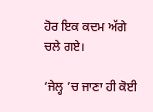ਹੋਰ ਇਕ ਕਦਮ ਅੱਗੇ ਚਲੇ ਗਏ।

‘ਜੇਲ੍ਹ ’ਚ ਜਾਣਾ ਹੀ ਕੋਈ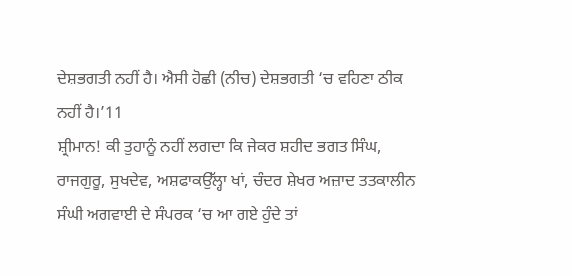ਦੇਸ਼ਭਗਤੀ ਨਹੀਂ ਹੈ। ਐਸੀ ਹੋਛੀ (ਨੀਚ) ਦੇਸ਼ਭਗਤੀ ‘ਚ ਵਹਿਣਾ ਠੀਕ ਨਹੀਂ ਹੈ।’11
ਸ਼੍ਰੀਮਾਨ! ਕੀ ਤੁਹਾਨੂੰ ਨਹੀਂ ਲਗਦਾ ਕਿ ਜੇਕਰ ਸ਼ਹੀਦ ਭਗਤ ਸਿੰਘ, ਰਾਜਗੁਰੂ, ਸੁਖਦੇਵ, ਅਸ਼ਫਾਕਉੱਲ੍ਹਾ ਖਾਂ, ਚੰਦਰ ਸ਼ੇਖਰ ਅਜ਼ਾਦ ਤਤਕਾਲੀਨ ਸੰਘੀ ਅਗਵਾਈ ਦੇ ਸੰਪਰਕ ‘ਚ ਆ ਗਏ ਹੁੰਦੇ ਤਾਂ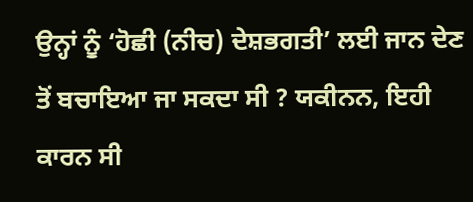ਉਨ੍ਹਾਂ ਨੂੰ ‘ਹੋਛੀ (ਨੀਚ) ਦੇਸ਼ਭਗਤੀ’ ਲਈ ਜਾਨ ਦੇਣ ਤੋਂ ਬਚਾਇਆ ਜਾ ਸਕਦਾ ਸੀ ? ਯਕੀਨਨ, ਇਹੀ ਕਾਰਨ ਸੀ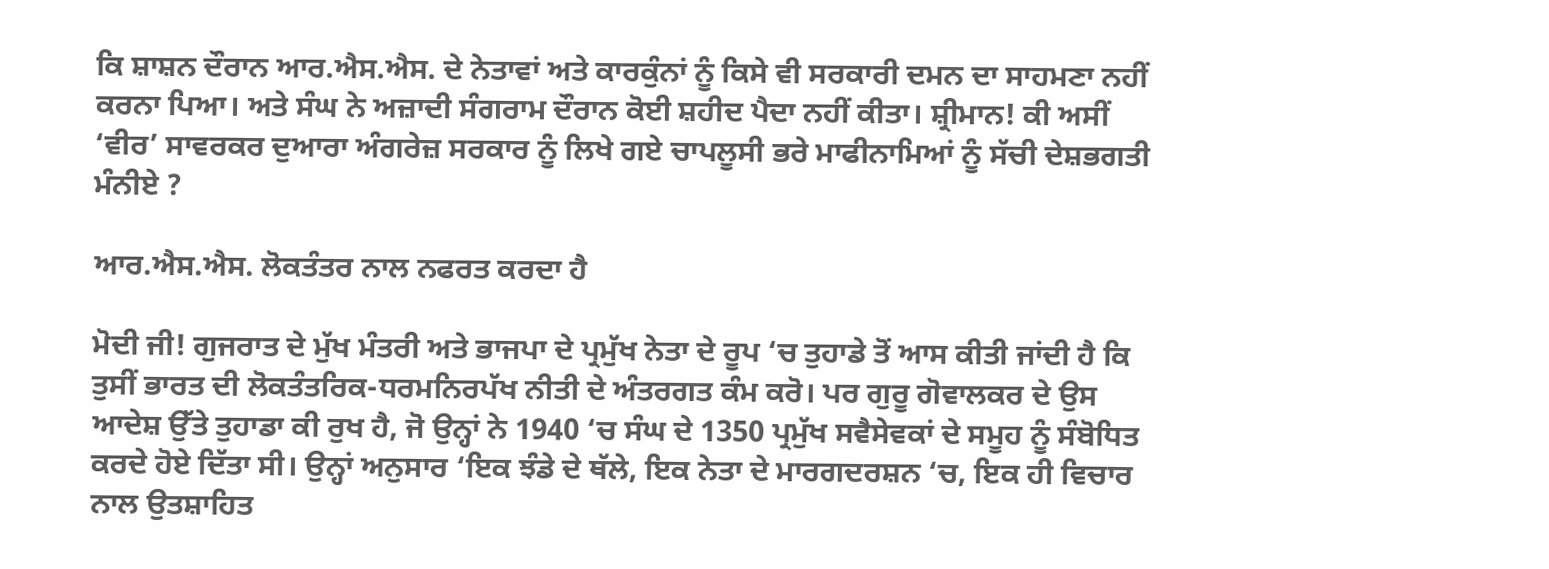ਕਿ ਸ਼ਾਸ਼ਨ ਦੌਰਾਨ ਆਰ.ਐਸ.ਐਸ. ਦੇ ਨੇਤਾਵਾਂ ਅਤੇ ਕਾਰਕੁੰਨਾਂ ਨੂੰ ਕਿਸੇ ਵੀ ਸਰਕਾਰੀ ਦਮਨ ਦਾ ਸਾਹਮਣਾ ਨਹੀਂ ਕਰਨਾ ਪਿਆ। ਅਤੇ ਸੰਘ ਨੇ ਅਜ਼ਾਦੀ ਸੰਗਰਾਮ ਦੌਰਾਨ ਕੋਈ ਸ਼ਹੀਦ ਪੈਦਾ ਨਹੀਂ ਕੀਤਾ। ਸ਼੍ਰੀਮਾਨ! ਕੀ ਅਸੀਂ ‘ਵੀਰ’ ਸਾਵਰਕਰ ਦੁਆਰਾ ਅੰਗਰੇਜ਼ ਸਰਕਾਰ ਨੂੰ ਲਿਖੇ ਗਏ ਚਾਪਲੂਸੀ ਭਰੇ ਮਾਫੀਨਾਮਿਆਂ ਨੂੰ ਸੱਚੀ ਦੇਸ਼ਭਗਤੀ ਮੰਨੀਏ ?

ਆਰ.ਐਸ.ਐਸ. ਲੋਕਤੰਤਰ ਨਾਲ ਨਫਰਤ ਕਰਦਾ ਹੈ

ਮੋਦੀ ਜੀ! ਗੁਜਰਾਤ ਦੇ ਮੁੱਖ ਮੰਤਰੀ ਅਤੇ ਭਾਜਪਾ ਦੇ ਪ੍ਰਮੁੱਖ ਨੇਤਾ ਦੇ ਰੂਪ ‘ਚ ਤੁਹਾਡੇ ਤੋਂ ਆਸ ਕੀਤੀ ਜਾਂਦੀ ਹੈ ਕਿ ਤੁਸੀਂ ਭਾਰਤ ਦੀ ਲੋਕਤੰਤਰਿਕ-ਧਰਮਨਿਰਪੱਖ ਨੀਤੀ ਦੇ ਅੰਤਰਗਤ ਕੰਮ ਕਰੋ। ਪਰ ਗੁਰੂ ਗੋਵਾਲਕਰ ਦੇ ਉਸ ਆਦੇਸ਼ ਉੱਤੇ ਤੁਹਾਡਾ ਕੀ ਰੁਖ ਹੈ, ਜੋ ਉਨ੍ਹਾਂ ਨੇ 1940 ‘ਚ ਸੰਘ ਦੇ 1350 ਪ੍ਰਮੁੱਖ ਸਵੈਸੇਵਕਾਂ ਦੇ ਸਮੂਹ ਨੂੰ ਸੰਬੋਧਿਤ ਕਰਦੇ ਹੋਏ ਦਿੱਤਾ ਸੀ। ਉਨ੍ਹਾਂ ਅਨੁਸਾਰ ‘ਇਕ ਝੰਡੇ ਦੇ ਥੱਲੇ, ਇਕ ਨੇਤਾ ਦੇ ਮਾਰਗਦਰਸ਼ਨ ‘ਚ, ਇਕ ਹੀ ਵਿਚਾਰ ਨਾਲ ਉਤਸ਼ਾਹਿਤ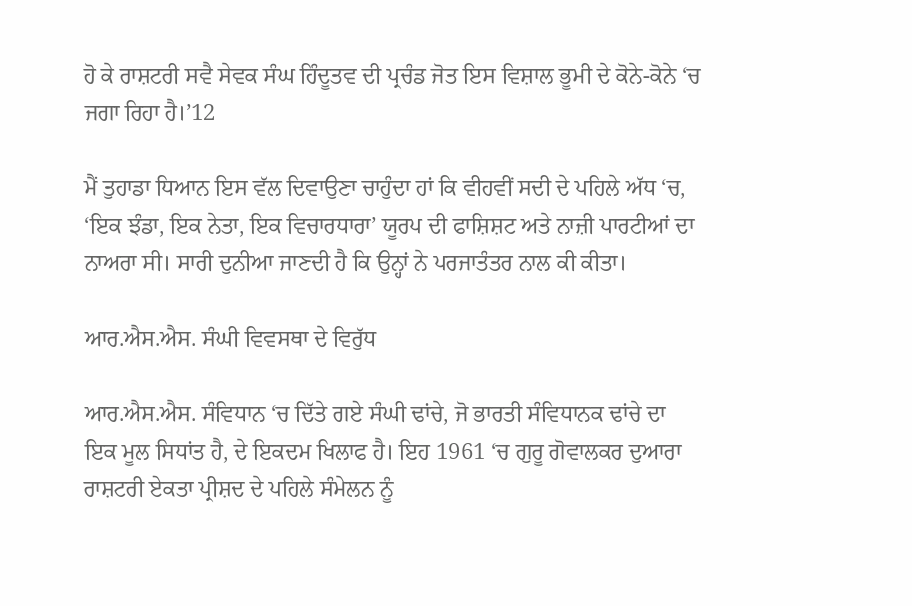ਹੋ ਕੇ ਰਾਸ਼ਟਰੀ ਸਵੈ ਸੇਵਕ ਸੰਘ ਹਿੰਦੂਤਵ ਦੀ ਪ੍ਰਚੰਡ ਜੋਤ ਇਸ ਵਿਸ਼ਾਲ ਭੂਮੀ ਦੇ ਕੋਨੇ-ਕੋਨੇ ‘ਚ ਜਗਾ ਰਿਹਾ ਹੈ।’12

ਮੈਂ ਤੁਹਾਡਾ ਧਿਆਨ ਇਸ ਵੱਲ ਦਿਵਾਉਣਾ ਚਾਹੁੰਦਾ ਹਾਂ ਕਿ ਵੀਹਵੀਂ ਸਦੀ ਦੇ ਪਹਿਲੇ ਅੱਧ ‘ਚ, ‘ਇਕ ਝੰਡਾ, ਇਕ ਨੇਤਾ, ਇਕ ਵਿਚਾਰਧਾਰਾ’ ਯੂਰਪ ਦੀ ਫਾਸ਼ਿਸ਼ਟ ਅਤੇ ਨਾਜ਼ੀ ਪਾਰਟੀਆਂ ਦਾ ਨਾਅਰਾ ਸੀ। ਸਾਰੀ ਦੁਨੀਆ ਜਾਣਦੀ ਹੈ ਕਿ ਉਨ੍ਹਾਂ ਨੇ ਪਰਜਾਤੰਤਰ ਨਾਲ ਕੀ ਕੀਤਾ।

ਆਰ.ਐਸ.ਐਸ. ਸੰਘੀ ਵਿਵਸਥਾ ਦੇ ਵਿਰੁੱਧ

ਆਰ.ਐਸ.ਐਸ. ਸੰਵਿਧਾਨ ‘ਚ ਦਿੱਤੇ ਗਏ ਸੰਘੀ ਢਾਂਚੇ, ਜੋ ਭਾਰਤੀ ਸੰਵਿਧਾਨਕ ਢਾਂਚੇ ਦਾ ਇਕ ਮੂਲ ਸਿਧਾਂਤ ਹੈ, ਦੇ ਇਕਦਮ ਖਿਲਾਫ ਹੈ। ਇਹ 1961 ‘ਚ ਗੁਰੂ ਗੋਵਾਲਕਰ ਦੁਆਰਾ ਰਾਸ਼ਟਰੀ ਏਕਤਾ ਪ੍ਰੀਸ਼ਦ ਦੇ ਪਹਿਲੇ ਸੰਮੇਲਨ ਨੂੰ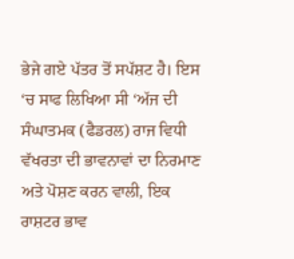ਭੇਜੇ ਗਏ ਪੱਤਰ ਤੋਂ ਸਪੱਸ਼ਟ ਹੈ। ਇਸ ‘ਚ ਸਾਫ ਲਿਖਿਆ ਸੀ ‘ਅੱਜ ਦੀ ਸੰਘਾਤਮਕ (ਫੈਡਰਲ) ਰਾਜ ਵਿਧੀ ਵੱਖਰਤਾ ਦੀ ਭਾਵਨਾਵਾਂ ਦਾ ਨਿਰਮਾਣ ਅਤੇ ਪੋਸ਼ਣ ਕਰਨ ਵਾਲੀ, ਇਕ ਰਾਸ਼ਟਰ ਭਾਵ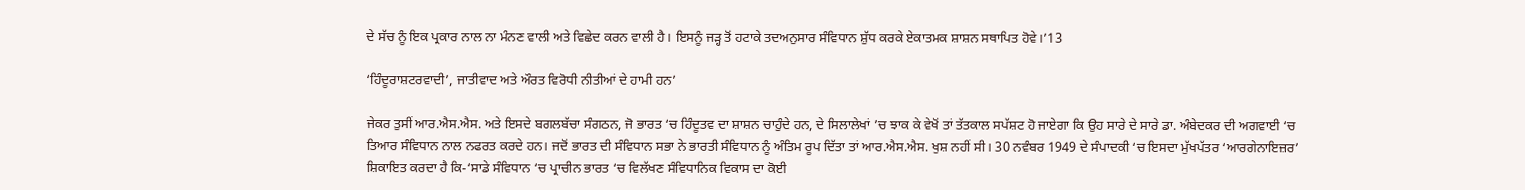ਦੇ ਸੱਚ ਨੂੰ ਇਕ ਪ੍ਰਕਾਰ ਨਾਲ ਨਾ ਮੰਨਣ ਵਾਲੀ ਅਤੇ ਵਿਛੇਦ ਕਰਨ ਵਾਲੀ ਹੈ। ਇਸਨੂੰ ਜੜ੍ਹ ਤੋਂ ਹਟਾਕੇ ਤਦਅਨੁਸਾਰ ਸੰਵਿਧਾਨ ਸ਼ੁੱਧ ਕਰਕੇ ਏਕਾਤਮਕ ਸ਼ਾਸ਼ਨ ਸਥਾਪਿਤ ਹੋਵੇ।’13

‘ਹਿੰਦੂਰਾਸ਼ਟਰਵਾਦੀ’, ਜਾਤੀਵਾਦ ਅਤੇ ਔਰਤ ਵਿਰੋਧੀ ਨੀਤੀਆਂ ਦੇ ਹਾਮੀ ਹਨ’

ਜੇਕਰ ਤੁਸੀਂ ਆਰ.ਐਸ.ਐਸ. ਅਤੇ ਇਸਦੇ ਬਗਲਬੱਚਾ ਸੰਗਠਨ, ਜੋ ਭਾਰਤ ‘ਚ ਹਿੰਦੂਤਵ ਦਾ ਸ਼ਾਸ਼ਨ ਚਾਹੁੰਦੇ ਹਨ, ਦੇ ਸਿਲਾਲੇਖਾਂ ’ਚ ਝਾਕ ਕੇ ਵੇਖੋਂ ਤਾਂ ਤੱਤਕਾਲ ਸਪੱਸ਼ਟ ਹੋ ਜਾਏਗਾ ਕਿ ਉਹ ਸਾਰੇ ਦੇ ਸਾਰੇ ਡਾ. ਅੰਬੇਦਕਰ ਦੀ ਅਗਵਾਈ ‘ਚ ਤਿਆਰ ਸੰਵਿਧਾਨ ਨਾਲ ਨਫਰਤ ਕਰਦੇ ਹਨ। ਜਦੋਂ ਭਾਰਤ ਦੀ ਸੰਵਿਧਾਨ ਸਭਾ ਨੇ ਭਾਰਤੀ ਸੰਵਿਧਾਨ ਨੂੰ ਅੰਤਿਮ ਰੂਪ ਦਿੱਤਾ ਤਾਂ ਆਰ.ਐਸ.ਐਸ. ਖੁਸ਼ ਨਹੀਂ ਸੀ। 30 ਨਵੰਬਰ 1949 ਦੇ ਸੰਪਾਦਕੀ ‘ਚ ਇਸਦਾ ਮੁੱਖਪੱਤਰ ‘ਆਰਗੇਨਾਇਜ਼ਰ’ ਸ਼ਿਕਾਇਤ ਕਰਦਾ ਹੈ ਕਿ-‘ਸਾਡੇ ਸੰਵਿਧਾਨ ‘ਚ ਪ੍ਰਾਚੀਨ ਭਾਰਤ ‘ਚ ਵਿਲੱਖਣ ਸੰਵਿਧਾਨਿਕ ਵਿਕਾਸ ਦਾ ਕੋਈ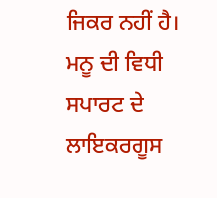ਜਿਕਰ ਨਹੀਂ ਹੈ। ਮਨੂ ਦੀ ਵਿਧੀ ਸਪਾਰਟ ਦੇ ਲਾਇਕਰਗੂਸ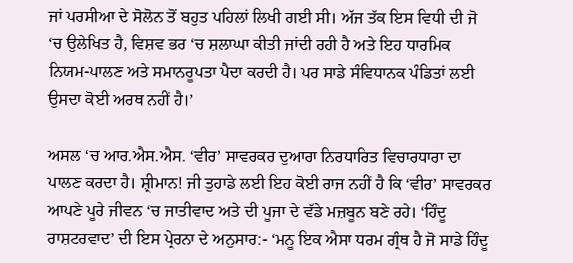ਜਾਂ ਪਰਸੀਆ ਦੇ ਸੋਲੋਨ ਤੋਂ ਬਹੁਤ ਪਹਿਲਾਂ ਲਿਖੀ ਗਈ ਸੀ। ਅੱਜ ਤੱਕ ਇਸ ਵਿਧੀ ਦੀ ਜੋ ‘ਚ ਉਲੇਖਿਤ ਹੈ, ਵਿਸ਼ਵ ਭਰ ‘ਚ ਸ਼ਲਾਘਾ ਕੀਤੀ ਜਾਂਦੀ ਰਹੀ ਹੈ ਅਤੇ ਇਹ ਧਾਰਮਿਕ ਨਿਯਮ-ਪਾਲਣ ਅਤੇ ਸਮਾਨਰੂਪਤਾ ਪੈਦਾ ਕਰਦੀ ਹੈ। ਪਰ ਸਾਡੇ ਸੰਵਿਧਾਨਕ ਪੰਡਿਤਾਂ ਲਈ ਉਸਦਾ ਕੋਈ ਅਰਥ ਨਹੀਂ ਹੈ।’

ਅਸਲ ‘ਚ ਆਰ.ਐਸ.ਐਸ. ‘ਵੀਰ’ ਸਾਵਰਕਰ ਦੁਆਰਾ ਨਿਰਧਾਰਿਤ ਵਿਚਾਰਧਾਰਾ ਦਾ ਪਾਲਣ ਕਰਦਾ ਹੈ। ਸ਼੍ਰੀਮਾਨ! ਜੀ ਤੁਹਾਡੇ ਲਈ ਇਹ ਕੋਈ ਰਾਜ ਨਹੀਂ ਹੈ ਕਿ ‘ਵੀਰ’ ਸਾਵਰਕਰ ਆਪਣੇ ਪੂਰੇ ਜੀਵਨ ‘ਚ ਜਾਤੀਵਾਦ ਅਤੇ ਦੀ ਪੂਜਾ ਦੇ ਵੱਡੇ ਮਜ਼ਬੂਨ ਬਣੇ ਰਹੇ। ‘ਹਿੰਦੂ ਰਾਸ਼ਟਰਵਾਦ’ ਦੀ ਇਸ ਪ੍ਰੇਰਨਾ ਦੇ ਅਨੁਸਾਰ:- ‘ਮਨੂ ਇਕ ਐਸਾ ਧਰਮ ਗ੍ਰੰਥ ਹੈ ਜੋ ਸਾਡੇ ਹਿੰਦੂ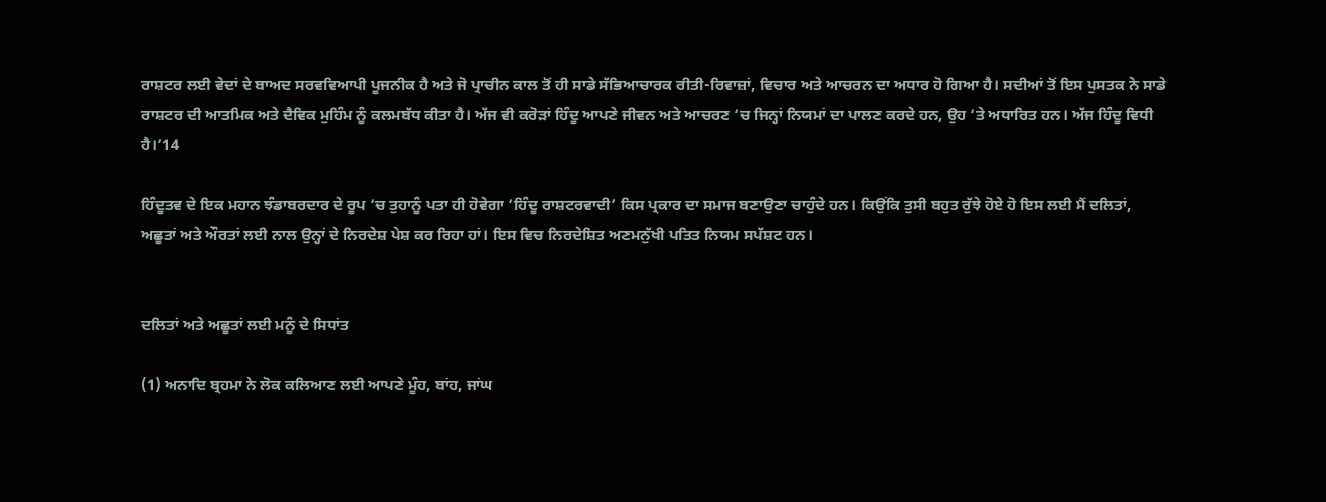ਰਾਸ਼ਟਰ ਲਈ ਵੇਦਾਂ ਦੇ ਬਾਅਦ ਸਰਵਵਿਆਪੀ ਪੂਜਨੀਕ ਹੈ ਅਤੇ ਜੋ ਪ੍ਰਾਚੀਨ ਕਾਲ ਤੋਂ ਹੀ ਸਾਡੇ ਸੱਭਿਆਚਾਰਕ ਰੀਤੀ-ਰਿਵਾਜ਼ਾਂ, ਵਿਚਾਰ ਅਤੇ ਆਚਰਨ ਦਾ ਅਧਾਰ ਹੋ ਗਿਆ ਹੈ। ਸਦੀਆਂ ਤੋਂ ਇਸ ਪੁਸਤਕ ਨੇ ਸਾਡੇ ਰਾਸ਼ਟਰ ਦੀ ਆਤਮਿਕ ਅਤੇ ਦੈਵਿਕ ਮੁਹਿੰਮ ਨੂੰ ਕਲਮਬੱਧ ਕੀਤਾ ਹੈ। ਅੱਜ ਵੀ ਕਰੋੜਾਂ ਹਿੰਦੂ ਆਪਣੇ ਜੀਵਨ ਅਤੇ ਆਚਰਣ ‘ਚ ਜਿਨ੍ਹਾਂ ਨਿਯਮਾਂ ਦਾ ਪਾਲਣ ਕਰਦੇ ਹਨ, ਉਹ ‘ਤੇ ਅਧਾਰਿਤ ਹਨ। ਅੱਜ ਹਿੰਦੂ ਵਿਧੀ ਹੈ।’14

ਹਿੰਦੂਤਵ ਦੇ ਇਕ ਮਹਾਨ ਝੰਡਾਬਰਦਾਰ ਦੇ ਰੂਪ ‘ਚ ਤੁਹਾਨੂੰ ਪਤਾ ਹੀ ਹੋਵੇਗਾ ‘ਹਿੰਦੂ ਰਾਸ਼ਟਰਵਾਦੀ’ ਕਿਸ ਪ੍ਰਕਾਰ ਦਾ ਸਮਾਜ ਬਣਾਉਣਾ ਚਾਹੁੰਦੇ ਹਨ। ਕਿਉਂਕਿ ਤੁਸੀ ਬਹੁਤ ਰੁੱਝੇ ਹੋਏ ਹੋ ਇਸ ਲਈ ਮੈਂ ਦਲਿਤਾਂ, ਅਛੂਤਾਂ ਅਤੇ ਔਰਤਾਂ ਲਈ ਨਾਲ ਉਨ੍ਹਾਂ ਦੇ ਨਿਰਦੇਸ਼ ਪੇਸ਼ ਕਰ ਰਿਹਾ ਹਾਂ। ਇਸ ਵਿਚ ਨਿਰਦੇਸ਼ਿਤ ਅਣਮਨੁੱਖੀ ਪਤਿਤ ਨਿਯਮ ਸਪੱਸ਼ਟ ਹਨ।


ਦਲਿਤਾਂ ਅਤੇ ਅਛੂਤਾਂ ਲਈ ਮਨੂੰ ਦੇ ਸਿਧਾਂਤ

(1) ਅਨਾਦਿ ਬ੍ਰਹਮਾ ਨੇ ਲੋਕ ਕਲਿਆਣ ਲਈ ਆਪਣੇ ਮੂੰਹ, ਬਾਂਹ, ਜਾਂਘ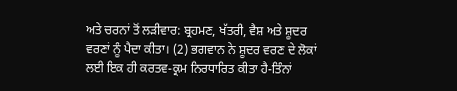ਅਤੇ ਚਰਨਾਂ ਤੋਂ ਲੜੀਵਾਰ: ਬ੍ਰਹਮਣ, ਖੱਤਰੀ, ਵੈਸ਼ ਅਤੇ ਸ਼ੂਦਰ ਵਰਣਾਂ ਨੂੰ ਪੈਦਾ ਕੀਤਾ। (2) ਭਗਵਾਨ ਨੇ ਸ਼ੂਦਰ ਵਰਣ ਦੇ ਲੋਕਾਂ ਲਈ ਇਕ ਹੀ ਕਰਤਵ-ਕ੍ਰਮ ਨਿਰਧਾਰਿਤ ਕੀਤਾ ਹੈ-ਤਿੰਨਾਂ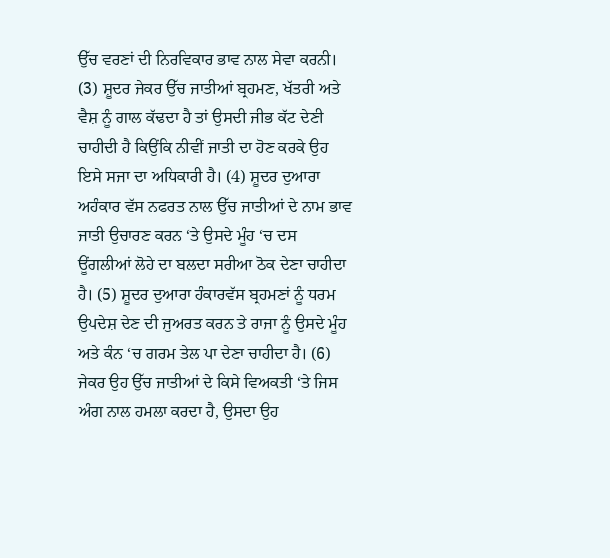ਉੱਚ ਵਰਣਾਂ ਦੀ ਨਿਰਵਿਕਾਰ ਭਾਵ ਨਾਲ ਸੇਵਾ ਕਰਨੀ। (3) ਸ਼ੂਦਰ ਜੇਕਰ ਉੱਚ ਜਾਤੀਆਂ ਬ੍ਰਹਮਣ, ਖੱਤਰੀ ਅਤੇ ਵੈਸ਼ ਨੂੰ ਗਾਲ ਕੱਢਦਾ ਹੈ ਤਾਂ ਉਸਦੀ ਜੀਭ ਕੱਟ ਦੇਣੀ ਚਾਹੀਦੀ ਹੈ ਕਿਉਂਕਿ ਨੀਵੀਂ ਜਾਤੀ ਦਾ ਹੋਣ ਕਰਕੇ ਉਹ ਇਸੇ ਸਜਾ ਦਾ ਅਧਿਕਾਰੀ ਹੈ। (4) ਸ਼ੂਦਰ ਦੁਆਰਾ ਅਹੰਕਾਰ ਵੱਸ ਨਫਰਤ ਨਾਲ ਉੱਚ ਜਾਤੀਆਂ ਦੇ ਨਾਮ ਭਾਵ ਜਾਤੀ ਉਚਾਰਣ ਕਰਨ ‘ਤੇ ਉਸਦੇ ਮੂੰਹ ‘ਚ ਦਸ ਊਂਗਲੀਆਂ ਲੋਹੇ ਦਾ ਬਲਦਾ ਸਰੀਆ ਠੋਕ ਦੇਣਾ ਚਾਹੀਦਾ ਹੈ। (5) ਸ਼ੂਦਰ ਦੁਆਰਾ ਹੰਕਾਰਵੱਸ ਬ੍ਰਹਮਣਾਂ ਨੂੰ ਧਰਮ ਉਪਦੇਸ਼ ਦੇਣ ਦੀ ਜੁਅਰਤ ਕਰਨ ਤੇ ਰਾਜਾ ਨੂੰ ਉਸਦੇ ਮੂੰਹ ਅਤੇ ਕੰਨ ‘ਚ ਗਰਮ ਤੇਲ ਪਾ ਦੇਣਾ ਚਾਹੀਦਾ ਹੈ। (6) ਜੇਕਰ ਉਹ ਉੱਚ ਜਾਤੀਆਂ ਦੇ ਕਿਸੇ ਵਿਅਕਤੀ ‘ਤੇ ਜਿਸ ਅੰਗ ਨਾਲ ਹਮਲਾ ਕਰਦਾ ਹੈ, ਉਸਦਾ ਉਹ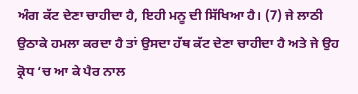ਅੰਗ ਕੱਟ ਦੇਣਾ ਚਾਹੀਦਾ ਹੈ, ਇਹੀ ਮਨੂ ਦੀ ਸਿੱਖਿਆ ਹੈ। (7) ਜੇ ਲਾਠੀ ਉਠਾਕੇ ਹਮਲਾ ਕਰਦਾ ਹੈ ਤਾਂ ਉਸਦਾ ਹੱਥ ਕੱਟ ਦੇਣਾ ਚਾਹੀਦਾ ਹੈ ਅਤੇ ਜੇ ਉਹ ਕ੍ਰੋਧ ‘ਚ ਆ ਕੇ ਪੈਰ ਨਾਲ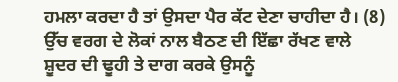ਹਮਲਾ ਕਰਦਾ ਹੈ ਤਾਂ ਉਸਦਾ ਪੈਰ ਕੱਟ ਦੇਣਾ ਚਾਹੀਦਾ ਹੈ। (8) ਉੱਚ ਵਰਗ ਦੇ ਲੋਕਾਂ ਨਾਲ ਬੈਠਣ ਦੀ ਇੱਛਾ ਰੱਖਣ ਵਾਲੇ ਸ਼ੂਦਰ ਦੀ ਢੂਹੀ ਤੇ ਦਾਗ ਕਰਕੇ ਉਸਨੂੰ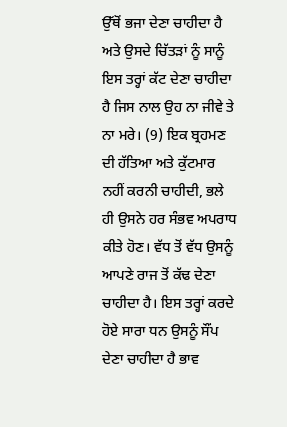ਉੱਥੋਂ ਭਜਾ ਦੇਣਾ ਚਾਹੀਦਾ ਹੈ ਅਤੇ ਉਸਦੇ ਚਿੱਤੜਾਂ ਨੂੰ ਸਾਨੂੰ ਇਸ ਤਰ੍ਹਾਂ ਕੱਟ ਦੇਣਾ ਚਾਹੀਦਾ ਹੈ ਜਿਸ ਨਾਲ ਉਹ ਨਾ ਜੀਵੇ ਤੇ ਨਾ ਮਰੇ। (9) ਇਕ ਬ੍ਰਹਮਣ ਦੀ ਹੱਤਿਆ ਅਤੇ ਕੁੱਟਮਾਰ ਨਹੀਂ ਕਰਨੀ ਚਾਹੀਦੀ, ਭਲੇ ਹੀ ਉਸਨੇ ਹਰ ਸੰਭਵ ਅਪਰਾਧ ਕੀਤੇ ਹੋਣ। ਵੱਧ ਤੋਂ ਵੱਧ ਉਸਨੂੰ ਆਪਣੇ ਰਾਜ ਤੋਂ ਕੱਢ ਦੇਣਾ ਚਾਹੀਦਾ ਹੈ। ਇਸ ਤਰ੍ਹਾਂ ਕਰਦੇ ਹੋਏ ਸਾਰਾ ਧਨ ਉਸਨੂੰ ਸੌਂਪ ਦੇਣਾ ਚਾਹੀਦਾ ਹੈ ਭਾਵ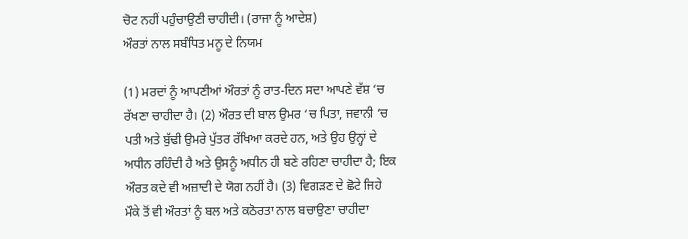ਚੋਟ ਨਹੀਂ ਪਹੁੰਚਾਉਣੀ ਚਾਹੀਦੀ। (ਰਾਜਾ ਨੂੰ ਆਦੇਸ਼)
ਔਰਤਾਂ ਨਾਲ ਸਬੰਧਿਤ ਮਨੂ ਦੇ ਨਿਯਮ

(1) ਮਰਦਾਂ ਨੂੰ ਆਪਣੀਆਂ ਔਰਤਾਂ ਨੂੰ ਰਾਤ-ਦਿਨ ਸਦਾ ਆਪਣੇ ਵੱਸ਼ ‘ਚ ਰੱਖਣਾ ਚਾਹੀਦਾ ਹੈ। (2) ਔਰਤ ਦੀ ਬਾਲ ਉਮਰ ‘ਚ ਪਿਤਾ, ਜਵਾਨੀ ‘ਚ ਪਤੀ ਅਤੇ ਬੁੱਢੀ ਉਮਰੇ ਪੁੱਤਰ ਰੱਖਿਆ ਕਰਦੇ ਹਨ, ਅਤੇ ਉਹ ਉਨ੍ਹਾਂ ਦੇ ਅਧੀਨ ਰਹਿੰਦੀ ਹੈ ਅਤੇ ਉਸਨੂੰ ਅਧੀਨ ਹੀ ਬਣੇ ਰਹਿਣਾ ਚਾਹੀਦਾ ਹੈ; ਇਕ ਔਰਤ ਕਦੇ ਵੀ ਅਜ਼ਾਦੀ ਦੇ ਯੋਗ ਨਹੀਂ ਹੈ। (3) ਵਿਗੜਣ ਦੇ ਛੋਟੇ ਜਿਹੇ ਮੌਕੇ ਤੋਂ ਵੀ ਔਰਤਾਂ ਨੂੰ ਬਲ ਅਤੇ ਕਠੋਰਤਾ ਨਾਲ ਬਚਾਉਣਾ ਚਾਹੀਦਾ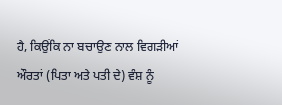ਹੈ, ਕਿਉਂਕਿ ਨਾ ਬਚਾਉਣ ਨਾਲ ਵਿਗੜੀਆਂ ਔਰਤਾਂ (ਪਿਤਾ ਅਤੇ ਪਤੀ ਦੇ) ਵੰਸ਼ ਨੂੰ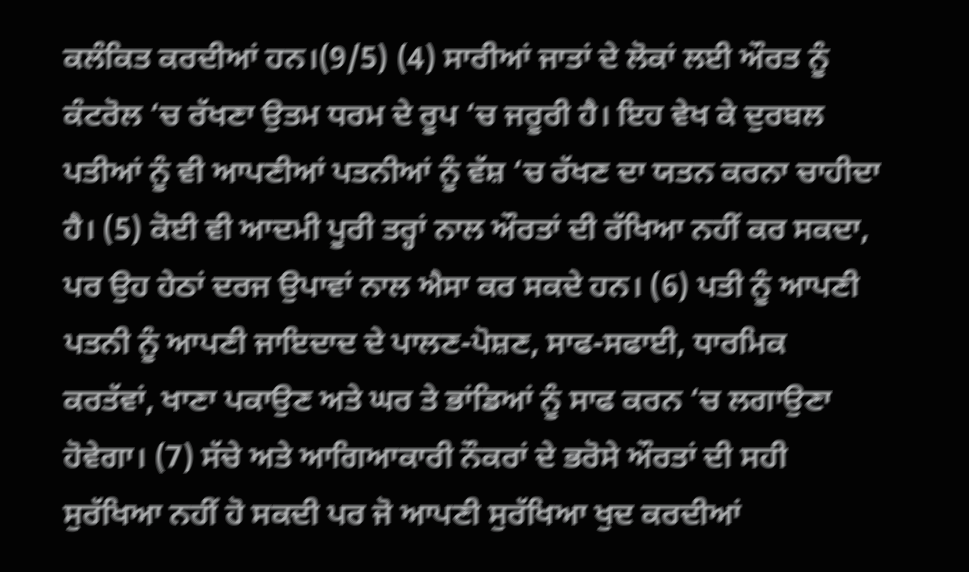ਕਲੰਕਿਤ ਕਰਦੀਆਂ ਹਨ।(9/5) (4) ਸਾਰੀਆਂ ਜਾਤਾਂ ਦੇ ਲੋਕਾਂ ਲਈ ਔਰਤ ਨੂੰ ਕੰਟਰੋਲ ‘ਚ ਰੱਖਣਾ ਉਤਮ ਧਰਮ ਦੇ ਰੂਪ ‘ਚ ਜਰੂਰੀ ਹੈ। ਇਹ ਵੇਖ ਕੇ ਦੁਰਬਲ ਪਤੀਆਂ ਨੂੰ ਵੀ ਆਪਣੀਆਂ ਪਤਨੀਆਂ ਨੂੰ ਵੱਸ਼ ‘ਚ ਰੱਖਣ ਦਾ ਯਤਨ ਕਰਨਾ ਚਾਹੀਦਾ ਹੈ। (5) ਕੋਈ ਵੀ ਆਦਮੀ ਪੂਰੀ ਤਰ੍ਹਾਂ ਨਾਲ ਔਰਤਾਂ ਦੀ ਰੱਖਿਆ ਨਹੀਂ ਕਰ ਸਕਦਾ, ਪਰ ਉਹ ਹੇਠਾਂ ਦਰਜ ਉਪਾਵਾਂ ਨਾਲ ਐਸਾ ਕਰ ਸਕਦੇ ਹਨ। (6) ਪਤੀ ਨੂੰ ਆਪਣੀ ਪਤਨੀ ਨੂੰ ਆਪਣੀ ਜਾਇਦਾਦ ਦੇ ਪਾਲਣ-ਪੋਸ਼ਣ, ਸਾਫ-ਸਫਾਈ, ਧਾਰਮਿਕ ਕਰਤੱਵਾਂ, ਖਾਣਾ ਪਕਾਉਣ ਅਤੇ ਘਰ ਤੇ ਭਾਂਡਿਆਂ ਨੂੰ ਸਾਫ ਕਰਨ ‘ਚ ਲਗਾਉਣਾ ਹੋਵੇਗਾ। (7) ਸੱਚੇ ਅਤੇ ਆਗਿਆਕਾਰੀ ਨੌਕਰਾਂ ਦੇ ਭਰੋਸੇ ਔਰਤਾਂ ਦੀ ਸਹੀ ਸੁਰੱਖਿਆ ਨਹੀਂ ਹੋ ਸਕਦੀ ਪਰ ਜੋ ਆਪਣੀ ਸੁਰੱਖਿਆ ਖੁਦ ਕਰਦੀਆਂ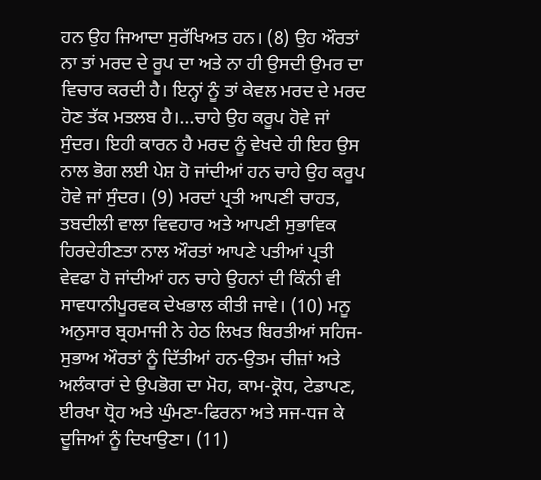ਹਨ ਉਹ ਜਿਆਦਾ ਸੁਰੱਖਿਅਤ ਹਨ। (8) ਉਹ ਔਰਤਾਂ ਨਾ ਤਾਂ ਮਰਦ ਦੇ ਰੂਪ ਦਾ ਅਤੇ ਨਾ ਹੀ ਉਸਦੀ ਉਮਰ ਦਾ ਵਿਚਾਰ ਕਰਦੀ ਹੈ। ਇਨ੍ਹਾਂ ਨੂੰ ਤਾਂ ਕੇਵਲ ਮਰਦ ਦੇ ਮਰਦ ਹੋਣ ਤੱਕ ਮਤਲਬ ਹੈ।...ਚਾਹੇ ਉਹ ਕਰੂਪ ਹੋਵੇ ਜਾਂ ਸੁੰਦਰ। ਇਹੀ ਕਾਰਨ ਹੈ ਮਰਦ ਨੂੰ ਵੇਖਦੇ ਹੀ ਇਹ ਉਸ ਨਾਲ ਭੋਗ ਲਈ ਪੇਸ਼ ਹੋ ਜਾਂਦੀਆਂ ਹਨ ਚਾਹੇ ਉਹ ਕਰੂਪ ਹੋਵੇ ਜਾਂ ਸੁੰਦਰ। (9) ਮਰਦਾਂ ਪ੍ਰਤੀ ਆਪਣੀ ਚਾਹਤ, ਤਬਦੀਲੀ ਵਾਲਾ ਵਿਵਹਾਰ ਅਤੇ ਆਪਣੀ ਸੁਭਾਵਿਕ ਹਿਰਦੇਹੀਣਤਾ ਨਾਲ ਔਰਤਾਂ ਆਪਣੇ ਪਤੀਆਂ ਪ੍ਰਤੀ ਵੇਵਫਾ ਹੋ ਜਾਂਦੀਆਂ ਹਨ ਚਾਹੇ ਉਹਨਾਂ ਦੀ ਕਿੰਨੀ ਵੀ ਸਾਵਧਾਨੀਪੂਰਵਕ ਦੇਖਭਾਲ ਕੀਤੀ ਜਾਵੇ। (10) ਮਨੂ ਅਨੁਸਾਰ ਬ੍ਰਹਮਾਜੀ ਨੇ ਹੇਠ ਲਿਖਤ ਬਿਰਤੀਆਂ ਸਹਿਜ-ਸੁਭਾਅ ਔਰਤਾਂ ਨੂੰ ਦਿੱਤੀਆਂ ਹਨ-ਉਤਮ ਚੀਜ਼ਾਂ ਅਤੇ ਅਲੰਕਾਰਾਂ ਦੇ ਉਪਭੋਗ ਦਾ ਮੋਹ, ਕਾਮ-ਕ੍ਰੋਧ, ਟੇਡਾਪਣ, ਈਰਖਾ ਧ੍ਰੋਹ ਅਤੇ ਘੁੰਮਣਾ-ਫਿਰਨਾ ਅਤੇ ਸਜ-ਧਜ ਕੇ ਦੂਜਿਆਂ ਨੂੰ ਦਿਖਾਉਣਾ। (11)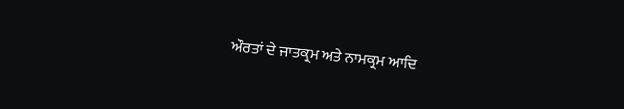ਔਰਤਾਂ ਦੇ ਜਾਤਕ੍ਰਮ ਅਤੇ ਨਾਮਕ੍ਰਮ ਆਦਿ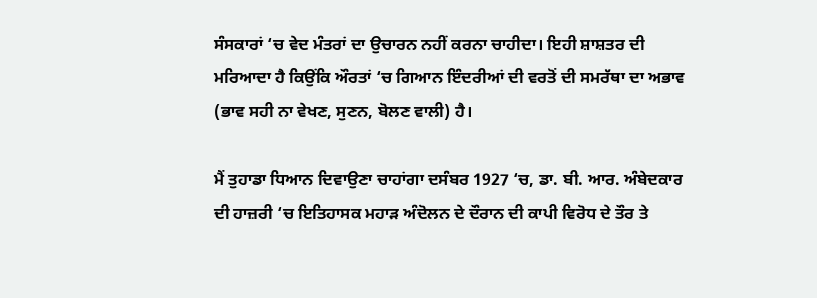ਸੰਸਕਾਰਾਂ ‘ਚ ਵੇਦ ਮੰਤਰਾਂ ਦਾ ਉਚਾਰਨ ਨਹੀਂ ਕਰਨਾ ਚਾਹੀਦਾ। ਇਹੀ ਸ਼ਾਸ਼ਤਰ ਦੀ ਮਰਿਆਦਾ ਹੈ ਕਿਉਂਕਿ ਔਰਤਾਂ ‘ਚ ਗਿਆਨ ਇੰਦਰੀਆਂ ਦੀ ਵਰਤੋਂ ਦੀ ਸਮਰੱਥਾ ਦਾ ਅਭਾਵ (ਭਾਵ ਸਹੀ ਨਾ ਵੇਖਣ, ਸੁਣਨ, ਬੋਲਣ ਵਾਲੀ) ਹੈ।

ਮੈਂ ਤੁਹਾਡਾ ਧਿਆਨ ਦਿਵਾਉਣਾ ਚਾਹਾਂਗਾ ਦਸੰਬਰ 1927 ‘ਚ, ਡਾ. ਬੀ. ਆਰ. ਅੰਬੇਦਕਾਰ ਦੀ ਹਾਜ਼ਰੀ ‘ਚ ਇਤਿਹਾਸਕ ਮਹਾੜ ਅੰਦੋਲਨ ਦੇ ਦੌਰਾਨ ਦੀ ਕਾਪੀ ਵਿਰੋਧ ਦੇ ਤੌਰ ਤੇ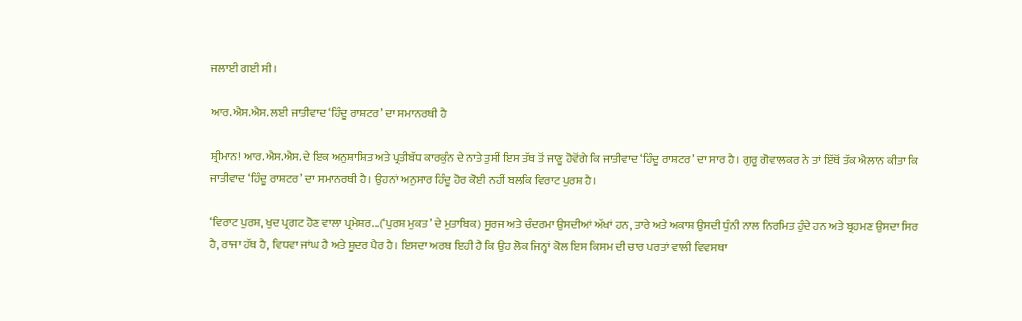ਜਲਾਈ ਗਈ ਸੀ।

ਆਰ.ਐਸ.ਐਸ. ਲਈ ਜਾਤੀਵਾਦ ‘ਹਿੰਦੂ ਰਾਸ਼ਟਰ’ ਦਾ ਸਮਾਨਰਥੀ ਹੈ

ਸ਼੍ਰੀਮਾਨ! ਆਰ.ਐਸ.ਐਸ. ਦੇ ਇਕ ਅਨੁਸ਼ਾਸ਼ਿਤ ਅਤੇ ਪ੍ਰਤੀਬੱਧ ਕਾਰਕੁੰਨ ਦੇ ਨਾਤੇ ਤੁਸੀਂ ਇਸ ਤੱਥ ਤੋਂ ਜਾਣੂ ਹੋਵੋਂਗੇ ਕਿ ਜਾਤੀਵਾਦ ‘ਹਿੰਦੂ ਰਾਸ਼ਟਰ’ ਦਾ ਸਾਰ ਹੈ। ਗੁਰੂ ਗੋਵਾਲਕਰ ਨੇ ਤਾਂ ਇੱਥੋਂ ਤੱਕ ਐਲਾਨ ਕੀਤਾ ਕਿ ਜਾਤੀਵਾਦ ‘ਹਿੰਦੂ ਰਾਸ਼ਟਰ’ ਦਾ ਸਮਾਨਰਥੀ ਹੈ। ਉਹਨਾਂ ਅਨੁਸਾਰ ਹਿੰਦੂ ਹੋਰ ਕੋਈ ਨਹੀਂ ਬਲਕਿ ਵਿਰਾਟ ਪੁਰਸ਼ ਹੈ।

‘ਵਿਰਾਟ ਪੁਰਸ਼, ਖੁਦ ਪ੍ਰਗਟ ਹੋਣ ਵਾਲਾ ਪ੍ਰਮੇਸ਼ਰ...(‘ਪੁਰਸ਼ ਮੁਕਤ’ ਦੇ ਮੁਤਾਬਿਕ) ਸੂਰਜ ਅਤੇ ਚੰਦਰਮਾ ਉਸਦੀਆਂ ਅੱਖਾਂ ਹਨ, ਤਾਰੇ ਅਤੇ ਅਕਾਸ਼ ਉਸਦੀ ਧੁੰਨੀ ਨਾਲ ਨਿਰਮਿਤ ਹੁੰਦੇ ਹਨ ਅਤੇ ਬ੍ਰਹਮਣ ਉਸਦਾ ਸਿਰ ਹੈ, ਰਾਜਾ ਹੱਥ ਹੈ, ਵਿਧਵਾ ਜਾਂਘ ਹੈ ਅਤੇ ਸ਼ੂਦਰ ਪੈਰ ਹੈ। ਇਸਦਾ ਅਰਥ ਇਹੀ ਹੈ ਕਿ ਉਹ ਲੋਕ ਜਿਨ੍ਹਾਂ ਕੋਲ ਇਸ ਕਿਸਮ ਦੀ ਚਾਰ ਪਰਤਾਂ ਵਾਲੀ ਵਿਵਸਥਾ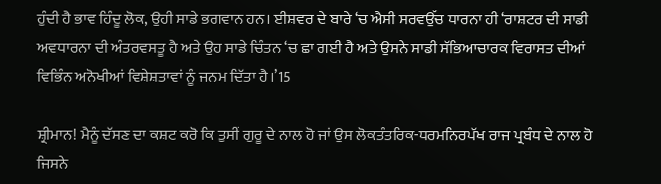ਹੁੰਦੀ ਹੈ ਭਾਵ ਹਿੰਦੂ ਲੋਕ, ਉਹੀ ਸਾਡੇ ਭਗਵਾਨ ਹਨ। ਈਸ਼ਵਰ ਦੇ ਬਾਰੇ ‘ਚ ਐਸੀ ਸਰਵਉੱਚ ਧਾਰਨਾ ਹੀ ‘ਰਾਸ਼ਟਰ ਦੀ ਸਾਡੀ ਅਵਧਾਰਨਾ ਦੀ ਅੰਤਰਵਸਤੂ ਹੈ ਅਤੇ ਉਹ ਸਾਡੇ ਚਿੰਤਨ ‘ਚ ਛਾ ਗਈ ਹੈ ਅਤੇ ਉਸਨੇ ਸਾਡੀ ਸੱਭਿਆਚਾਰਕ ਵਿਰਾਸਤ ਦੀਆਂ ਵਿਭਿੰਨ ਅਨੋਖੀਆਂ ਵਿਸ਼ੇਸ਼ਤਾਵਾਂ ਨੂੰ ਜਨਮ ਦਿੱਤਾ ਹੈ।’15

ਸ਼੍ਰੀਮਾਨ! ਮੈਨੂੰ ਦੱਸਣ ਦਾ ਕਸ਼ਟ ਕਰੋ ਕਿ ਤੁਸੀਂ ਗੁਰੂ ਦੇ ਨਾਲ ਹੋ ਜਾਂ ਉਸ ਲੋਕਤੰਤਰਿਕ-ਧਰਮਨਿਰਪੱਖ ਰਾਜ ਪ੍ਰਬੰਧ ਦੇ ਨਾਲ ਹੋ ਜਿਸਨੇ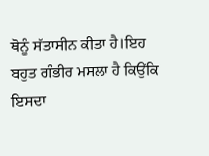ਥੋਨੂੰ ਸੱਤਾਸੀਨ ਕੀਤਾ ਹੈ।ਇਹ ਬਹੁਤ ਗੰਭੀਰ ਮਸਲਾ ਹੈ ਕਿਉਂਕਿ ਇਸਦਾ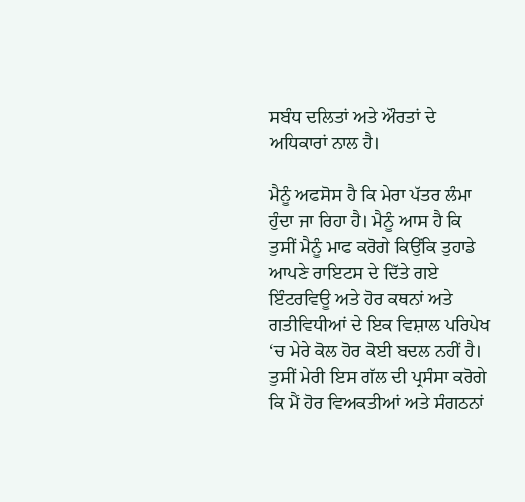ਸਬੰਧ ਦਲਿਤਾਂ ਅਤੇ ਔਰਤਾਂ ਦੇ ਅਧਿਕਾਰਾਂ ਨਾਲ ਹੈ।

ਮੈਨੂੰ ਅਫਸੋਸ ਹੈ ਕਿ ਮੇਰਾ ਪੱਤਰ ਲੰਮਾ ਹੁੰਦਾ ਜਾ ਰਿਹਾ ਹੈ। ਮੈਨੂੰ ਆਸ ਹੈ ਕਿ ਤੁਸੀਂ ਮੈਨੂੰ ਮਾਫ ਕਰੋਗੇ ਕਿਉਂਕਿ ਤੁਹਾਡੇ ਆਪਣੇ ਰਾਇਟਸ ਦੇ ਦਿੱਤੇ ਗਏ ਇੰਟਰਵਿਊ ਅਤੇ ਹੋਰ ਕਥਨਾਂ ਅਤੇ ਗਤੀਵਿਧੀਆਂ ਦੇ ਇਕ ਵਿਸ਼ਾਲ ਪਰਿਪੇਖ ‘ਚ ਮੇਰੇ ਕੋਲ ਹੋਰ ਕੋਈ ਬਦਲ ਨਹੀਂ ਹੈ। ਤੁਸੀਂ ਮੇਰੀ ਇਸ ਗੱਲ ਦੀ ਪ੍ਰਸੰਸਾ ਕਰੋਗੇ ਕਿ ਮੈਂ ਹੋਰ ਵਿਅਕਤੀਆਂ ਅਤੇ ਸੰਗਠਨਾਂ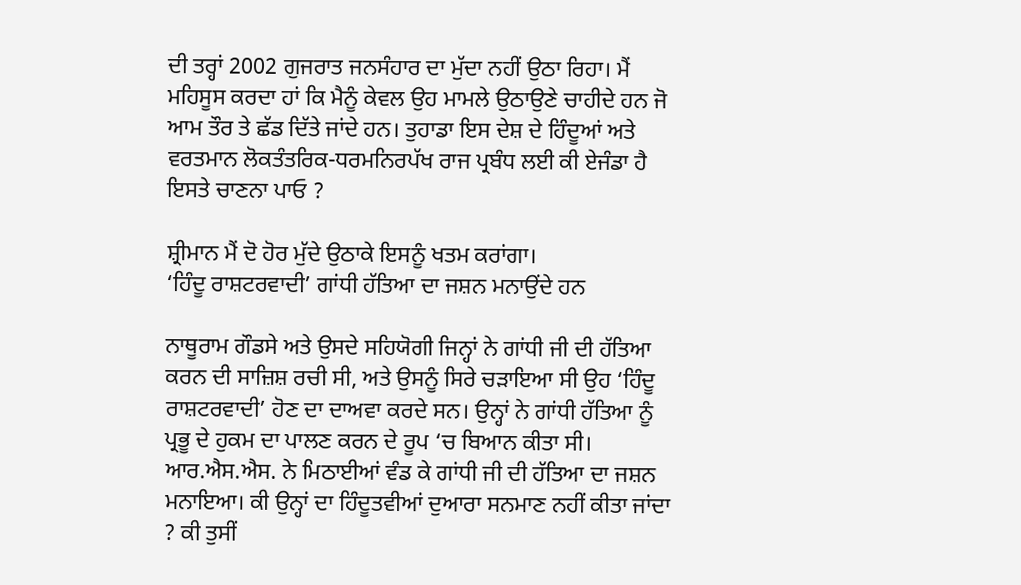ਦੀ ਤਰ੍ਹਾਂ 2002 ਗੁਜਰਾਤ ਜਨਸੰਹਾਰ ਦਾ ਮੁੱਦਾ ਨਹੀਂ ਉਠਾ ਰਿਹਾ। ਮੈਂ ਮਹਿਸੂਸ ਕਰਦਾ ਹਾਂ ਕਿ ਮੈਨੂੰ ਕੇਵਲ ਉਹ ਮਾਮਲੇ ਉਠਾਉਣੇ ਚਾਹੀਦੇ ਹਨ ਜੋ ਆਮ ਤੌਰ ਤੇ ਛੱਡ ਦਿੱਤੇ ਜਾਂਦੇ ਹਨ। ਤੁਹਾਡਾ ਇਸ ਦੇਸ਼ ਦੇ ਹਿੰਦੂਆਂ ਅਤੇ ਵਰਤਮਾਨ ਲੋਕਤੰਤਰਿਕ-ਧਰਮਨਿਰਪੱਖ ਰਾਜ ਪ੍ਰਬੰਧ ਲਈ ਕੀ ਏਜੰਡਾ ਹੈ ਇਸਤੇ ਚਾਣਨਾ ਪਾਓ ?

ਸ਼੍ਰੀਮਾਨ ਮੈਂ ਦੋ ਹੋਰ ਮੁੱਦੇ ਉਠਾਕੇ ਇਸਨੂੰ ਖਤਮ ਕਰਾਂਗਾ।
‘ਹਿੰਦੂ ਰਾਸ਼ਟਰਵਾਦੀ’ ਗਾਂਧੀ ਹੱਤਿਆ ਦਾ ਜਸ਼ਨ ਮਨਾਉਂਦੇ ਹਨ

ਨਾਥੂਰਾਮ ਗੌਡਸੇ ਅਤੇ ਉਸਦੇ ਸਹਿਯੋਗੀ ਜਿਨ੍ਹਾਂ ਨੇ ਗਾਂਧੀ ਜੀ ਦੀ ਹੱਤਿਆ ਕਰਨ ਦੀ ਸਾਜ਼ਿਸ਼ ਰਚੀ ਸੀ, ਅਤੇ ਉਸਨੂੰ ਸਿਰੇ ਚੜਾਇਆ ਸੀ ਉਹ ‘ਹਿੰਦੂ ਰਾਸ਼ਟਰਵਾਦੀ’ ਹੋਣ ਦਾ ਦਾਅਵਾ ਕਰਦੇ ਸਨ। ਉਨ੍ਹਾਂ ਨੇ ਗਾਂਧੀ ਹੱਤਿਆ ਨੂੰ ਪ੍ਰਭੂ ਦੇ ਹੁਕਮ ਦਾ ਪਾਲਣ ਕਰਨ ਦੇ ਰੂਪ ‘ਚ ਬਿਆਨ ਕੀਤਾ ਸੀ। ਆਰ.ਐਸ.ਐਸ. ਨੇ ਮਿਠਾਈਆਂ ਵੰਡ ਕੇ ਗਾਂਧੀ ਜੀ ਦੀ ਹੱਤਿਆ ਦਾ ਜਸ਼ਨ ਮਨਾਇਆ। ਕੀ ਉਨ੍ਹਾਂ ਦਾ ਹਿੰਦੂਤਵੀਆਂ ਦੁਆਰਾ ਸਨਮਾਣ ਨਹੀਂ ਕੀਤਾ ਜਾਂਦਾ ? ਕੀ ਤੁਸੀਂ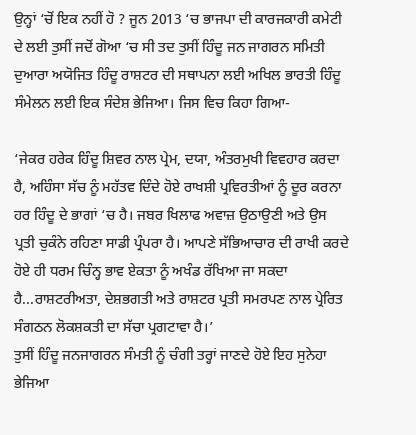ਉਨ੍ਹਾਂ ‘ਚੋਂ ਇਕ ਨਹੀਂ ਹੋ ? ਜੂਨ 2013 ‘ਚ ਭਾਜਪਾ ਦੀ ਕਾਰਜਕਾਰੀ ਕਮੇਟੀ ਦੇ ਲਈ ਤੁਸੀਂ ਜਦੋਂ ਗੋਆ ‘ਚ ਸੀ ਤਦ ਤੁਸੀਂ ਹਿੰਦੂ ਜਨ ਜਾਗਰਨ ਸਮਿਤੀ ਦੁਆਰਾ ਅਯੋਜਿਤ ਹਿੰਦੂ ਰਾਸ਼ਟਰ ਦੀ ਸਥਾਪਨਾ ਲਈ ਅਖਿਲ ਭਾਰਤੀ ਹਿੰਦੂ ਸੰਮੇਲਨ ਲਈ ਇਕ ਸੰਦੇਸ਼ ਭੇਜਿਆ। ਜਿਸ ਵਿਚ ਕਿਹਾ ਗਿਆ-

‘ਜੇਕਰ ਹਰੇਕ ਹਿੰਦੂ ਸ਼ਿਵਰ ਨਾਲ ਪ੍ਰੇਮ, ਦਯਾ, ਅੰਤਰਮੁਖੀ ਵਿਵਹਾਰ ਕਰਦਾ ਹੈ, ਅਹਿੰਸਾ ਸੱਚ ਨੂੰ ਮਹੱਤਵ ਦਿੰਦੇ ਹੋਏ ਰਾਖਸ਼ੀ ਪ੍ਰਵਿਰਤੀਆਂ ਨੂੰ ਦੂਰ ਕਰਨਾ ਹਰ ਹਿੰਦੂ ਦੇ ਭਾਗਾਂ ‘ਚ ਹੈ। ਜਬਰ ਖਿਲਾਫ ਅਵਾਜ਼ ਉਠਾਉਣੀ ਅਤੇ ਉਸ ਪ੍ਰਤੀ ਚੁਕੰਨੇ ਰਹਿਣਾ ਸਾਡੀ ਪ੍ਰੰਪਰਾ ਹੈ। ਆਪਣੇ ਸੱਭਿਆਚਾਰ ਦੀ ਰਾਖੀ ਕਰਦੇ ਹੋਏ ਹੀ ਧਰਮ ਚਿੰਨ੍ਹ ਭਾਵ ਏਕਤਾ ਨੂੰ ਅਖੰਡ ਰੱਖਿਆ ਜਾ ਸਕਦਾ ਹੈ...ਰਾਸ਼ਟਰੀਅਤਾ, ਦੇਸ਼ਭਗਤੀ ਅਤੇ ਰਾਸ਼ਟਰ ਪ੍ਰਤੀ ਸਮਰਪਣ ਨਾਲ ਪ੍ਰੇਰਿਤ ਸੰਗਠਨ ਲੋਕਸ਼ਕਤੀ ਦਾ ਸੱਚਾ ਪ੍ਰਗਟਾਵਾ ਹੈ।’
ਤੁਸੀਂ ਹਿੰਦੂ ਜਨਜਾਗਰਨ ਸੰਮਤੀ ਨੂੰ ਚੰਗੀ ਤਰ੍ਹਾਂ ਜਾਣਦੇ ਹੋਏ ਇਹ ਸੁਨੇਹਾ ਭੇਜਿਆ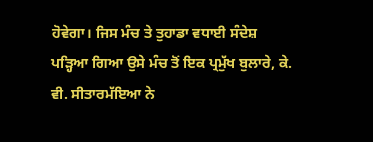ਹੋਵੇਗਾ। ਜਿਸ ਮੰਚ ਤੇ ਤੁਹਾਡਾ ਵਧਾਈ ਸੰਦੇਸ਼ ਪੜ੍ਹਿਆ ਗਿਆ ਉਸੇ ਮੰਚ ਤੋਂ ਇਕ ਪ੍ਰਮੁੱਖ ਬੁਲਾਰੇ, ਕੇ. ਵੀ. ਸੀਤਾਰਮੱਇਆ ਨੇ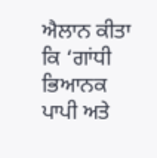ਐਲਾਨ ਕੀਤਾ ਕਿ ‘ਗਾਂਧੀ ਭਿਆਨਕ ਪਾਪੀ ਅਤੇ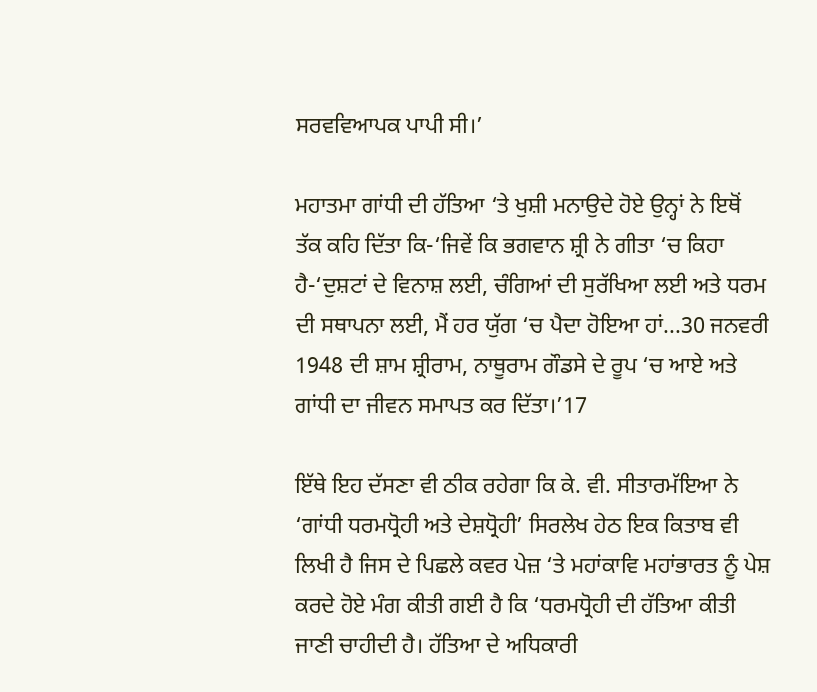ਸਰਵਵਿਆਪਕ ਪਾਪੀ ਸੀ।’

ਮਹਾਤਮਾ ਗਾਂਧੀ ਦੀ ਹੱਤਿਆ ‘ਤੇ ਖੁਸ਼ੀ ਮਨਾਉਦੇ ਹੋਏ ਉਨ੍ਹਾਂ ਨੇ ਇਥੋਂ ਤੱਕ ਕਹਿ ਦਿੱਤਾ ਕਿ-‘ਜਿਵੇਂ ਕਿ ਭਗਵਾਨ ਸ਼੍ਰੀ ਨੇ ਗੀਤਾ ‘ਚ ਕਿਹਾ ਹੈ-‘ਦੁਸ਼ਟਾਂ ਦੇ ਵਿਨਾਸ਼ ਲਈ, ਚੰਗਿਆਂ ਦੀ ਸੁਰੱਖਿਆ ਲਈ ਅਤੇ ਧਰਮ ਦੀ ਸਥਾਪਨਾ ਲਈ, ਮੈਂ ਹਰ ਯੁੱਗ ‘ਚ ਪੈਦਾ ਹੋਇਆ ਹਾਂ...30 ਜਨਵਰੀ 1948 ਦੀ ਸ਼ਾਮ ਸ਼੍ਰੀਰਾਮ, ਨਾਥੂਰਾਮ ਗੌਡਸੇ ਦੇ ਰੂਪ ‘ਚ ਆਏ ਅਤੇ ਗਾਂਧੀ ਦਾ ਜੀਵਨ ਸਮਾਪਤ ਕਰ ਦਿੱਤਾ।’17

ਇੱਥੇ ਇਹ ਦੱਸਣਾ ਵੀ ਠੀਕ ਰਹੇਗਾ ਕਿ ਕੇ. ਵੀ. ਸੀਤਾਰਮੱਇਆ ਨੇ ‘ਗਾਂਧੀ ਧਰਮਧ੍ਰੋਹੀ ਅਤੇ ਦੇਸ਼ਧ੍ਰੋਹੀ’ ਸਿਰਲੇਖ ਹੇਠ ਇਕ ਕਿਤਾਬ ਵੀ ਲਿਖੀ ਹੈ ਜਿਸ ਦੇ ਪਿਛਲੇ ਕਵਰ ਪੇਜ਼ ‘ਤੇ ਮਹਾਂਕਾਵਿ ਮਹਾਂਭਾਰਤ ਨੂੰ ਪੇਸ਼ ਕਰਦੇ ਹੋਏ ਮੰਗ ਕੀਤੀ ਗਈ ਹੈ ਕਿ ‘ਧਰਮਧ੍ਰੋਹੀ ਦੀ ਹੱਤਿਆ ਕੀਤੀ ਜਾਣੀ ਚਾਹੀਦੀ ਹੈ। ਹੱਤਿਆ ਦੇ ਅਧਿਕਾਰੀ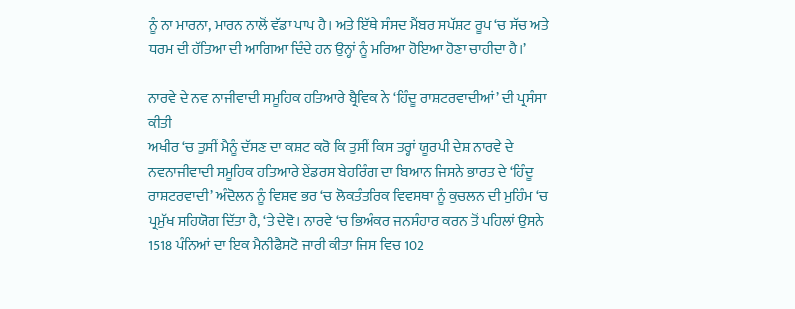ਨੂੰ ਨਾ ਮਾਰਨਾ, ਮਾਰਨ ਨਾਲੋਂ ਵੱਡਾ ਪਾਪ ਹੈ। ਅਤੇ ਇੱਥੇ ਸੰਸਦ ਮੈਂਬਰ ਸਪੱਸ਼ਟ ਰੂਪ ‘ਚ ਸੱਚ ਅਤੇ ਧਰਮ ਦੀ ਹੱਤਿਆ ਦੀ ਆਗਿਆ ਦਿੰਦੇ ਹਨ ਉਨ੍ਹਾਂ ਨੂੰ ਮਰਿਆ ਹੋਇਆ ਹੋਣਾ ਚਾਹੀਦਾ ਹੈ।’

ਨਾਰਵੇ ਦੇ ਨਵ ਨਾਜੀਵਾਦੀ ਸਮੂਹਿਕ ਹਤਿਆਰੇ ਬ੍ਰੈਵਿਕ ਨੇ ‘ਹਿੰਦੂ ਰਾਸ਼ਟਰਵਾਦੀਆਂ’ ਦੀ ਪ੍ਰਸੰਸਾ ਕੀਤੀ
ਅਖੀਰ ‘ਚ ਤੁਸੀਂ ਮੈਨੂੰ ਦੱਸਣ ਦਾ ਕਸ਼ਟ ਕਰੋ ਕਿ ਤੁਸੀਂ ਕਿਸ ਤਰ੍ਹਾਂ ਯੂਰਪੀ ਦੇਸ਼ ਨਾਰਵੇ ਦੇ ਨਵਨਾਜੀਵਾਦੀ ਸਮੂਹਿਕ ਹਤਿਆਰੇ ਏਂਡਰਸ ਬੇਹਰਿੰਗ ਦਾ ਬਿਆਨ ਜਿਸਨੇ ਭਾਰਤ ਦੇ ‘ਹਿੰਦੂ ਰਾਸ਼ਟਰਵਾਦੀ’ ਅੰਦੋਲਨ ਨੂੰ ਵਿਸ਼ਵ ਭਰ ‘ਚ ਲੋਕਤੰਤਰਿਕ ਵਿਵਸਥਾ ਨੂੰ ਕੁਚਲਨ ਦੀ ਮੁਹਿੰਮ ‘ਚ ਪ੍ਰਮੁੱਖ ਸਹਿਯੋਗ ਦਿੱਤਾ ਹੈ, ‘ਤੇ ਦੇਵੋ। ਨਾਰਵੇ ‘ਚ ਭਿਅੰਕਰ ਜਨਸੰਹਾਰ ਕਰਨ ਤੋਂ ਪਹਿਲਾਂ ਉਸਨੇ 1518 ਪੰਨਿਆਂ ਦਾ ਇਕ ਮੈਨੀਫੈਸਟੋ ਜਾਰੀ ਕੀਤਾ ਜਿਸ ਵਿਚ 102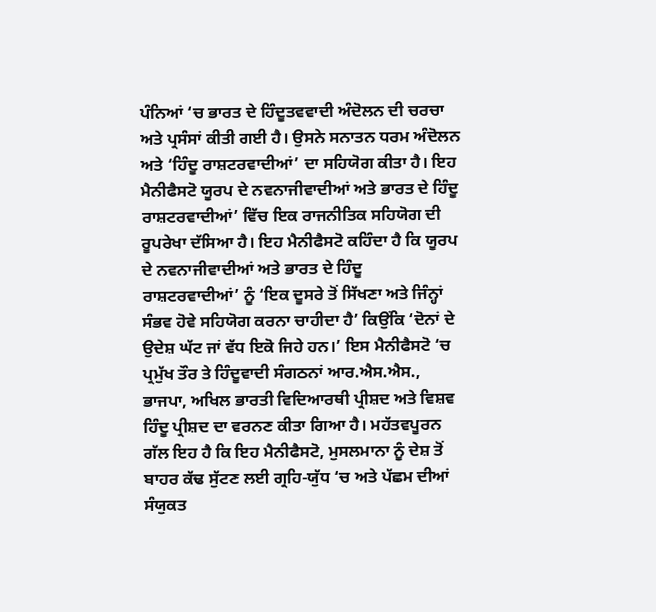ਪੰਨਿਆਂ ‘ਚ ਭਾਰਤ ਦੇ ਹਿੰਦੂਤਵਵਾਦੀ ਅੰਦੋਲਨ ਦੀ ਚਰਚਾ ਅਤੇ ਪ੍ਰਸੰਸਾਂ ਕੀਤੀ ਗਈ ਹੈ। ਉਸਨੇ ਸਨਾਤਨ ਧਰਮ ਅੰਦੋਲਨ ਅਤੇ ‘ਹਿੰਦੂ ਰਾਸ਼ਟਰਵਾਦੀਆਂ’ ਦਾ ਸਹਿਯੋਗ ਕੀਤਾ ਹੈ। ਇਹ ਮੈਨੀਫੈਸਟੋ ਯੂਰਪ ਦੇ ਨਵਨਾਜੀਵਾਦੀਆਂ ਅਤੇ ਭਾਰਤ ਦੇ ਹਿੰਦੂ ਰਾਸ਼ਟਰਵਾਦੀਆਂ’ ਵਿੱਚ ਇਕ ਰਾਜਨੀਤਿਕ ਸਹਿਯੋਗ ਦੀ ਰੂਪਰੇਖਾ ਦੱਸਿਆ ਹੈ। ਇਹ ਮੈਨੀਫੈਸਟੋ ਕਹਿੰਦਾ ਹੈ ਕਿ ਯੂਰਪ ਦੇ ਨਵਨਾਜੀਵਾਦੀਆਂ ਅਤੇ ਭਾਰਤ ਦੇ ਹਿੰਦੂ ਰਾਸ਼ਟਰਵਾਦੀਆਂ’ ਨੂੰ ‘ਇਕ ਦੂਸਰੇ ਤੋਂ ਸਿੱਖਣਾ ਅਤੇ ਜਿੰਨ੍ਹਾਂ ਸੰਭਵ ਹੋਵੇ ਸਹਿਯੋਗ ਕਰਨਾ ਚਾਹੀਦਾ ਹੈ’ ਕਿਉਂਕਿ ‘ਦੋਨਾਂ ਦੇ ਉਦੇਸ਼ ਘੱਟ ਜਾਂ ਵੱਧ ਇਕੋ ਜਿਹੇ ਹਨ।’ ਇਸ ਮੈਨੀਫੈਸਟੋ ‘ਚ ਪ੍ਰਮੁੱਖ ਤੌਰ ਤੇ ਹਿੰਦੂਵਾਦੀ ਸੰਗਠਨਾਂ ਆਰ.ਐਸ.ਐਸ., ਭਾਜਪਾ, ਅਖਿਲ ਭਾਰਤੀ ਵਿਦਿਆਰਥੀ ਪ੍ਰੀਸ਼ਦ ਅਤੇ ਵਿਸ਼ਵ ਹਿੰਦੂ ਪ੍ਰੀਸ਼ਦ ਦਾ ਵਰਨਣ ਕੀਤਾ ਗਿਆ ਹੈ। ਮਹੱਤਵਪੂਰਨ ਗੱਲ ਇਹ ਹੈ ਕਿ ਇਹ ਮੈਨੀਫੈਸਟੋ, ਮੁਸਲਮਾਨਾ ਨੂੰ ਦੇਸ਼ ਤੋਂ ਬਾਹਰ ਕੱਢ ਸੁੱਟਣ ਲਈ ਗ੍ਰਹਿ-ਯੁੱਧ ‘ਚ ਅਤੇ ਪੱਛਮ ਦੀਆਂ ਸੰਯੁਕਤ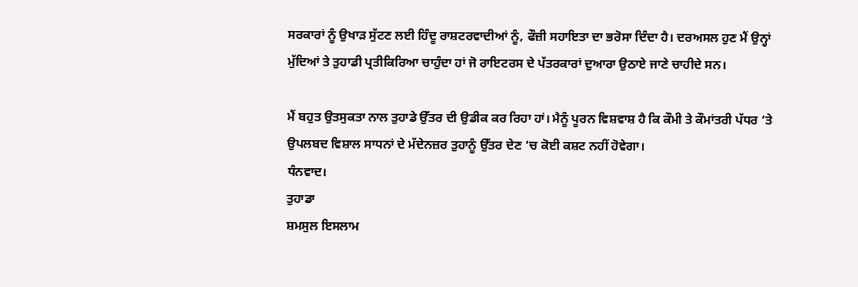ਸਰਕਾਰਾਂ ਨੂੰ ਉਖਾੜ ਸੁੱਟਣ ਲਈ ਹਿੰਦੂ ਰਾਸ਼ਟਰਵਾਦੀਆਂ ਨੂੰ, ਫੌਜ਼ੀ ਸਹਾਇਤਾ ਦਾ ਭਰੋਸਾ ਦਿੰਦਾ ਹੈ। ਦਰਅਸਲ ਹੁਣ ਮੈਂ ਉਨ੍ਹਾਂ ਮੁੱਦਿਆਂ ਤੇ ਤੁਹਾਡੀ ਪ੍ਰਤੀਕਿਰਿਆ ਚਾਹੁੰਦਾ ਹਾਂ ਜੋ ਰਾਇਟਰਸ ਦੇ ਪੱਤਰਕਾਰਾਂ ਦੁਆਰਾ ਉਠਾਏ ਜਾਣੇ ਚਾਹੀਦੇ ਸਨ।

ਮੈਂ ਬਹੁਤ ਉਤਸੁਕਤਾ ਨਾਲ ਤੁਹਾਡੇ ਉੱਤਰ ਦੀ ਉਡੀਕ ਕਰ ਰਿਹਾ ਹਾਂ। ਮੈਨੂੰ ਪੂਰਨ ਵਿਸ਼ਵਾਸ਼ ਹੈ ਕਿ ਕੌਮੀ ਤੇ ਕੌਮਾਂਤਰੀ ਪੱਧਰ ‘ਤੇ ਉਪਲਬਦ ਵਿਸ਼ਾਲ ਸਾਧਨਾਂ ਦੇ ਮੱਦੇਨਜ਼ਰ ਤੁਹਾਨੂੰ ਉੱਤਰ ਦੇਣ ‘ਚ ਕੋਈ ਕਸ਼ਟ ਨਹੀਂ ਹੋਵੇਗਾ।
ਧੰਨਵਾਦ।
ਤੁਹਾਡਾ
ਸ਼ਮਸੁਲ ਇਸਲਾਮ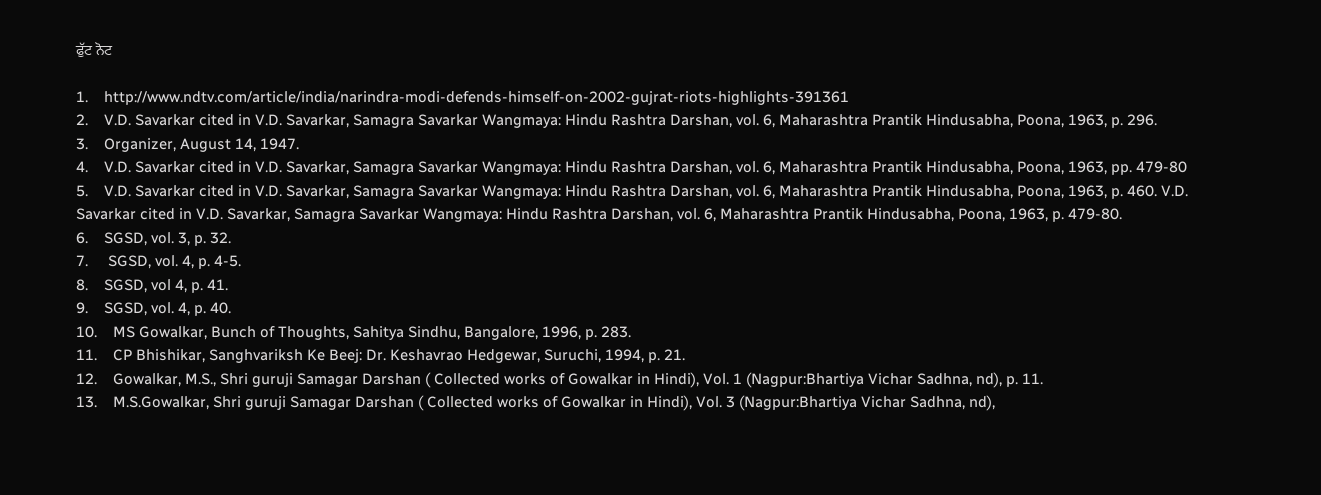ਫੁੱਟ ਨੋਟ

1.    http://www.ndtv.com/article/india/narindra-modi-defends-himself-on-2002-gujrat-riots-highlights-391361
2.    V.D. Savarkar cited in V.D. Savarkar, Samagra Savarkar Wangmaya: Hindu Rashtra Darshan, vol. 6, Maharashtra Prantik Hindusabha, Poona, 1963, p. 296.
3.    Organizer, August 14, 1947.
4.    V.D. Savarkar cited in V.D. Savarkar, Samagra Savarkar Wangmaya: Hindu Rashtra Darshan, vol. 6, Maharashtra Prantik Hindusabha, Poona, 1963, pp. 479-80
5.    V.D. Savarkar cited in V.D. Savarkar, Samagra Savarkar Wangmaya: Hindu Rashtra Darshan, vol. 6, Maharashtra Prantik Hindusabha, Poona, 1963, p. 460. V.D. Savarkar cited in V.D. Savarkar, Samagra Savarkar Wangmaya: Hindu Rashtra Darshan, vol. 6, Maharashtra Prantik Hindusabha, Poona, 1963, p. 479-80.
6.    SGSD, vol. 3, p. 32.
7.     SGSD, vol. 4, p. 4-5.
8.    SGSD, vol 4, p. 41.
9.    SGSD, vol. 4, p. 40.
10.    MS Gowalkar, Bunch of Thoughts, Sahitya Sindhu, Bangalore, 1996, p. 283.
11.    CP Bhishikar, Sanghvariksh Ke Beej: Dr. Keshavrao Hedgewar, Suruchi, 1994, p. 21.
12.    Gowalkar, M.S., Shri guruji Samagar Darshan ( Collected works of Gowalkar in Hindi), Vol. 1 (Nagpur:Bhartiya Vichar Sadhna, nd), p. 11.
13.    M.S.Gowalkar, Shri guruji Samagar Darshan ( Collected works of Gowalkar in Hindi), Vol. 3 (Nagpur:Bhartiya Vichar Sadhna, nd),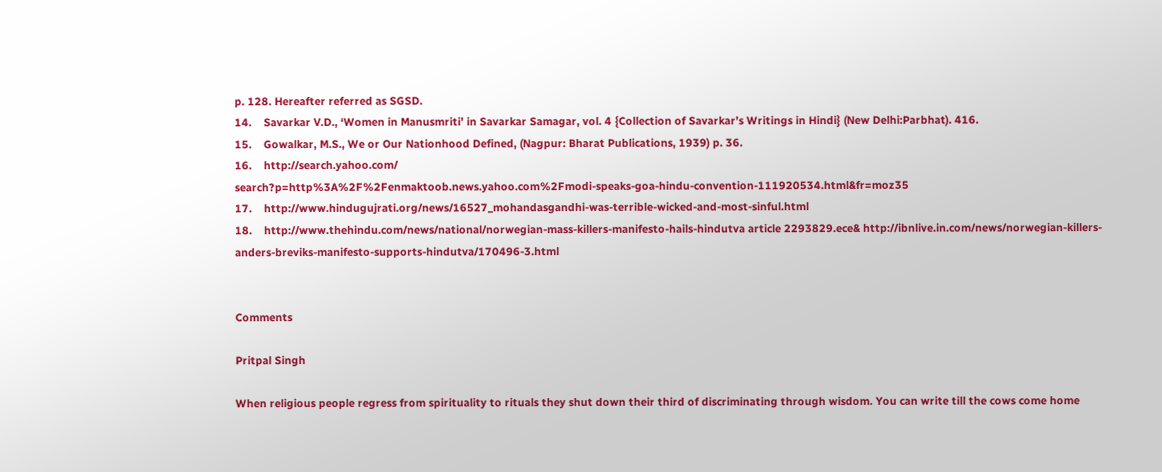p. 128. Hereafter referred as SGSD.
14.    Savarkar V.D., ‘Women in Manusmriti’ in Savarkar Samagar, vol. 4 {Collection of Savarkar’s Writings in Hindi} (New Delhi:Parbhat). 416.
15.    Gowalkar, M.S., We or Our Nationhood Defined, (Nagpur: Bharat Publications, 1939) p. 36.
16.    http://search.yahoo.com/
search?p=http%3A%2F%2Fenmaktoob.news.yahoo.com%2Fmodi-speaks-goa-hindu-convention-111920534.html&fr=moz35
17.    http://www.hindugujrati.org/news/16527_mohandasgandhi-was-terrible-wicked-and-most-sinful.html
18.    http://www.thehindu.com/news/national/norwegian-mass-killers-manifesto-hails-hindutva article 2293829.ece& http://ibnlive.in.com/news/norwegian-killers-anders-breviks-manifesto-supports-hindutva/170496-3.html


Comments

Pritpal Singh

When religious people regress from spirituality to rituals they shut down their third of discriminating through wisdom. You can write till the cows come home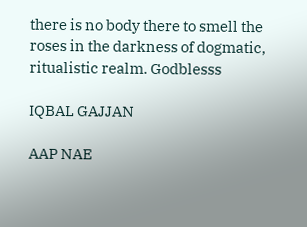there is no body there to smell the roses in the darkness of dogmatic, ritualistic realm. Godblesss

IQBAL GAJJAN

AAP NAE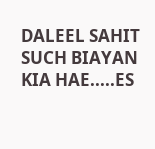DALEEL SAHIT SUCH BIAYAN KIA HAE.....ES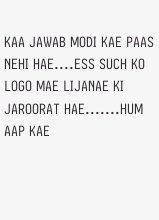KAA JAWAB MODI KAE PAAS NEHI HAE....ESS SUCH KO LOGO MAE LIJANAE KI JAROORAT HAE.......HUM AAP KAE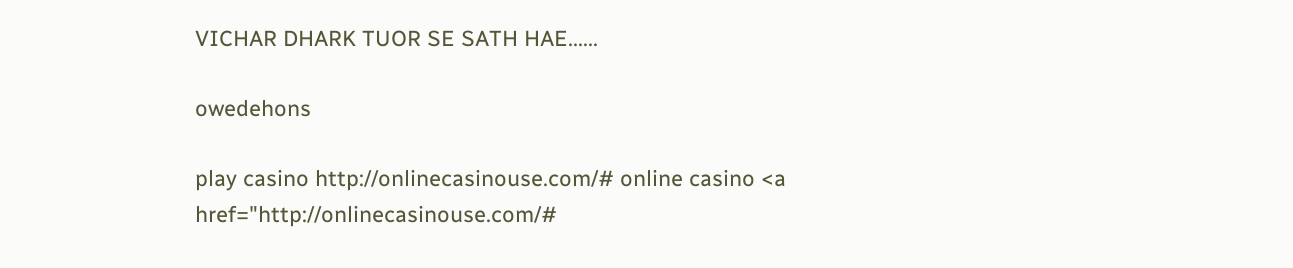VICHAR DHARK TUOR SE SATH HAE......

owedehons

play casino http://onlinecasinouse.com/# online casino <a href="http://onlinecasinouse.com/#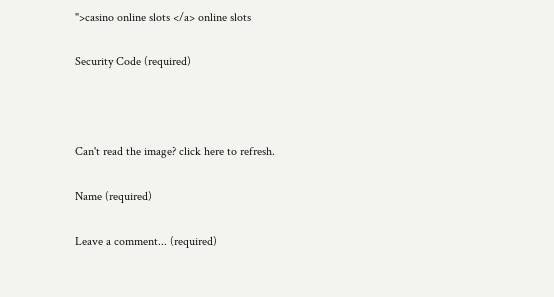">casino online slots </a> online slots

Security Code (required)



Can't read the image? click here to refresh.

Name (required)

Leave a comment... (required)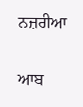ਨਜ਼ਰੀਆ

ਆਬ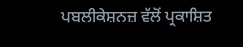ਪਬਲੀਕੇਸ਼ਨਜ਼ ਵੱਲੋਂ ਪ੍ਰਕਾਸ਼ਿਤ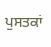ਪੁਸਤਕਾਂ